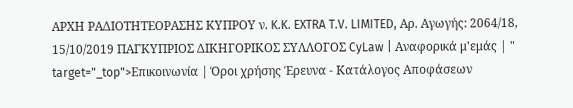ΑΡΧΗ ΡΑΔΙΟΤΗΤΕΟΡΑΣΗΣ ΚΥΠΡΟΥ ν. K.K. EXTRA T.V. LIMITED, Αρ. Αγωγής: 2064/18, 15/10/2019 ΠΑΓΚΥΠΡΙΟΣ ΔΙΚΗΓΟΡΙΚΟΣ ΣΥΛΛΟΓΟΣ CyLaw | Αναφορικά μ'εμάς | " target="_top">Επικοινωνία | Όροι χρήσης Έρευνα - Κατάλογος Αποφάσεων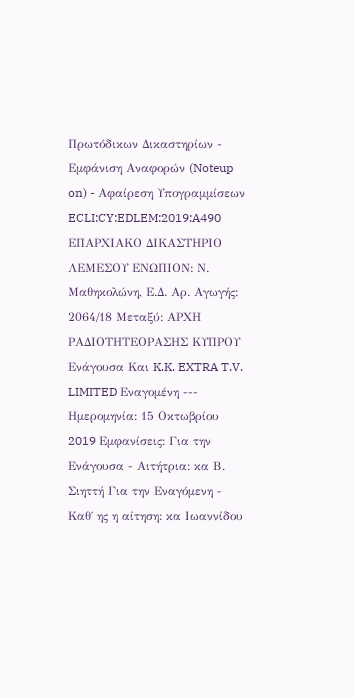Πρωτόδικων Δικαστηρίων - Εμφάνιση Αναφορών (Noteup on) - Αφαίρεση Υπογραμμίσεων ECLI:CY:EDLEM:2019:A490 ΕΠΑΡΧΙΑΚΟ ΔΙΚΑΣΤΗΡΙΟ ΛΕΜΕΣΟΥ ΕΝΩΠΙΟΝ: Ν. Μαθηκολώνη, Ε.Δ. Αρ. Αγωγής: 2064/18 Μεταξύ: ΑΡΧΗ ΡΑΔΙΟΤΗΤΕΟΡΑΣΗΣ ΚΥΠΡΟΥ Ενάγουσα Και K.K. EXTRA T.V. LIMITED Εναγομένη --- Ημερομηνία: 15 Οκτωβρίου 2019 Eμφανίσεις: Για την Ενάγουσα - Αιτήτρια: κα Β. Σιηττή Για την Εναγόμενη - Καθ΄ ης η αίτηση: κα Ιωαννίδου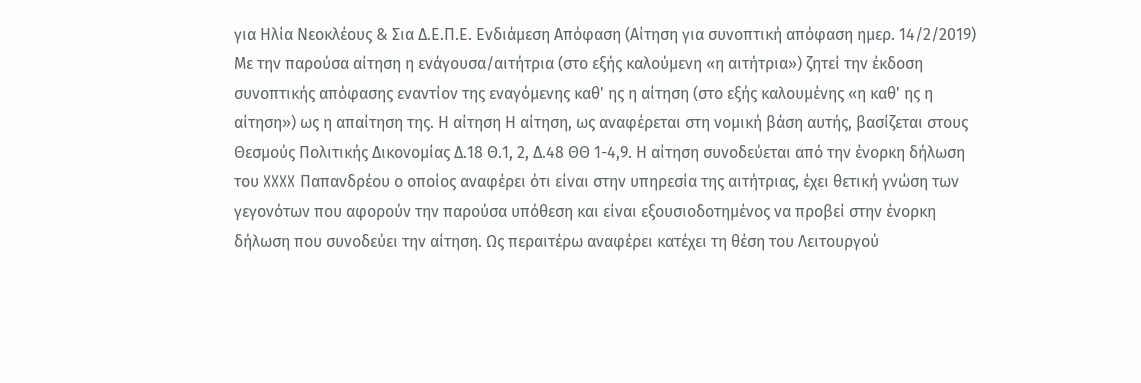για Ηλία Νεοκλέους & Σια Δ.Ε.Π.Ε. Ενδιάμεση Απόφαση (Αίτηση για συνοπτική απόφαση ημερ. 14/2/2019) Με την παρούσα αίτηση η ενάγουσα/αιτήτρια (στο εξής καλούμενη «η αιτήτρια») ζητεί την έκδοση συνοπτικής απόφασης εναντίον της εναγόμενης καθ' ης η αίτηση (στο εξής καλουμένης «η καθ' ης η αίτηση») ως η απαίτηση της. Η αίτηση Η αίτηση, ως αναφέρεται στη νομική βάση αυτής, βασίζεται στους Θεσμούς Πολιτικής Δικονομίας Δ.18 Θ.1, 2, Δ.48 ΘΘ 1-4,9. Η αίτηση συνοδεύεται από την ένορκη δήλωση του XXXX Παπανδρέου ο οποίος αναφέρει ότι είναι στην υπηρεσία της αιτήτριας, έχει θετική γνώση των γεγονότων που αφορούν την παρούσα υπόθεση και είναι εξουσιοδοτημένος να προβεί στην ένορκη δήλωση που συνοδεύει την αίτηση. Ως περαιτέρω αναφέρει κατέχει τη θέση του Λειτουργού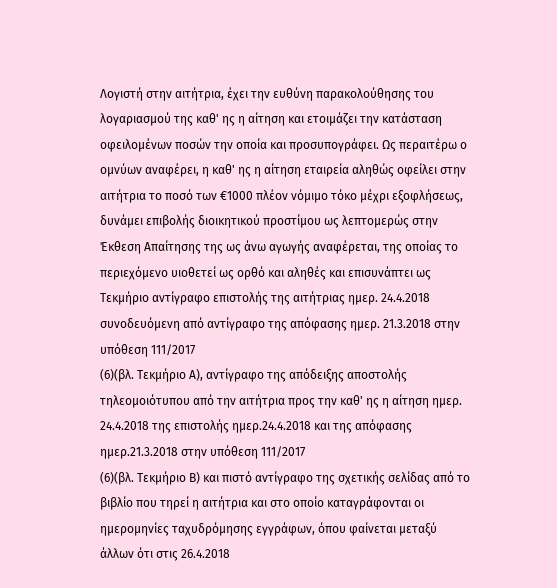Λογιστή στην αιτήτρια, έχει την ευθύνη παρακολούθησης του λογαριασμού της καθ' ης η αίτηση και ετοιμάζει την κατάσταση οφειλομένων ποσών την οποία και προσυπογράφει. Ως περαιτέρω ο ομνύων αναφέρει, η καθ' ης η αίτηση εταιρεία αληθώς οφείλει στην αιτήτρια το ποσό των €1000 πλέον νόμιμο τόκο μέχρι εξοφλήσεως, δυνάμει επιβολής διοικητικού προστίμου ως λεπτομερώς στην Έκθεση Απαίτησης της ως άνω αγωγής αναφέρεται, της οποίας το περιεχόμενο υιοθετεί ως ορθό και αληθές και επισυνάπτει ως Tεκμήριο αντίγραφο επιστολής της αιτήτριας ημερ. 24.4.2018 συνοδευόμενη από αντίγραφο της απόφασης ημερ. 21.3.2018 στην υπόθεση 111/2017
(6)(βλ. Τεκμήριο Α), αντίγραφο της απόδειξης αποστολής τηλεομοιότυπου από την αιτήτρια προς την καθ' ης η αίτηση ημερ. 24.4.2018 της επιστολής ημερ.24.4.2018 και της απόφασης ημερ.21.3.2018 στην υπόθεση 111/2017
(6)(βλ. Τεκμήριο Β) και πιστό αντίγραφο της σχετικής σελίδας από το βιβλίο που τηρεί η αιτήτρια και στο οποίο καταγράφονται οι ημερομηνίες ταχυδρόμησης εγγράφων, όπου φαίνεται μεταξύ άλλων ότι στις 26.4.2018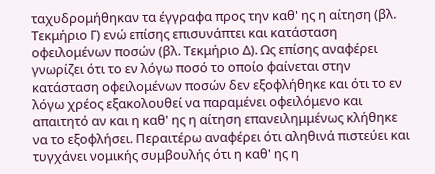ταχυδρομήθηκαν τα έγγραφα προς την καθ' ης η αίτηση (βλ. Τεκμήριο Γ) ενώ επίσης επισυνάπτει και κατάσταση οφειλομένων ποσών (βλ. Τεκμήριο Δ). Ως επίσης αναφέρει γνωρίζει ότι το εν λόγω ποσό το οποίο φαίνεται στην κατάσταση οφειλομένων ποσών δεν εξοφλήθηκε και ότι το εν λόγω χρέος εξακολουθεί να παραμένει οφειλόμενο και απαιτητό αν και η καθ' ης η αίτηση επανειλημμένως κλήθηκε να το εξοφλήσει. Περαιτέρω αναφέρει ότι αληθινά πιστεύει και τυγχάνει νομικής συμβουλής ότι η καθ' ης η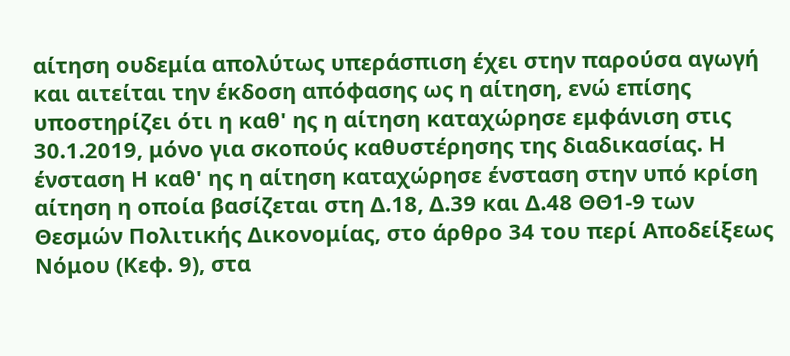αίτηση ουδεμία απολύτως υπεράσπιση έχει στην παρούσα αγωγή και αιτείται την έκδοση απόφασης ως η αίτηση, ενώ επίσης υποστηρίζει ότι η καθ' ης η αίτηση καταχώρησε εμφάνιση στις 30.1.2019, μόνο για σκοπούς καθυστέρησης της διαδικασίας. Η ένσταση Η καθ' ης η αίτηση καταχώρησε ένσταση στην υπό κρίση αίτηση η οποία βασίζεται στη Δ.18, Δ.39 και Δ.48 ΘΘ1-9 των Θεσμών Πολιτικής Δικονομίας, στο άρθρο 34 του περί Αποδείξεως Νόμου (Κεφ. 9), στα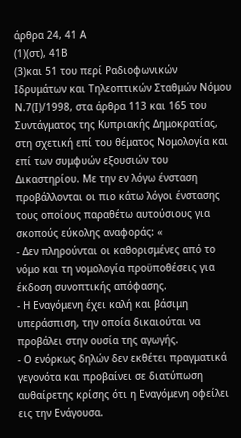άρθρα 24, 41 Α
(1)(στ), 41Β
(3)και 51 του περί Ραδιοφωνικών Ιδρυμάτων και Τηλεοπτικών Σταθμών Νόμου Ν.7(Ι)/1998, στα άρθρα 113 και 165 του Συντάγματος της Κυπριακής Δημοκρατίας, στη σχετική επί του θέματος Νομολογία και επί των συμφυών εξουσιών του Δικαστηρίου. Με την εν λόγω ένσταση προβάλλονται οι πιο κάτω λόγοι ένστασης τους οποίους παραθέτω αυτούσιους για σκοπούς εύκολης αναφοράς: «
- Δεν πληρούνται οι καθορισμένες από το νόμο και τη νομολογία προϋποθέσεις για έκδοση συνοπτικής απόφασης.
- Η Εναγόμενη έχει καλή και βάσιμη υπεράσπιση, την οποία δικαιούται να προβάλει στην ουσία της αγωγής.
- Ο ενόρκως δηλών δεν εκθέτει πραγματικά γεγονότα και προβαίνει σε διατύπωση αυθαίρετης κρίσης ότι η Εναγόμενη οφείλει εις την Ενάγουσα.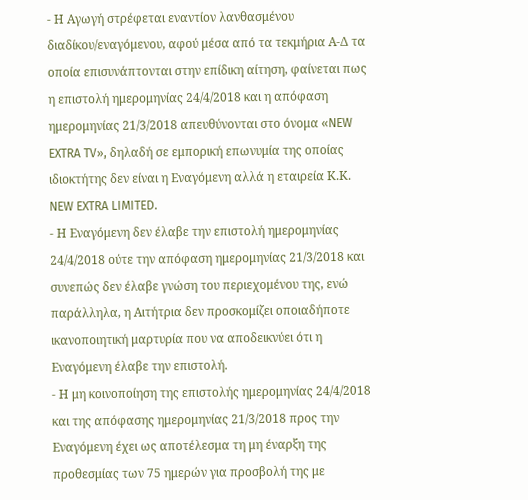- Η Αγωγή στρέφεται εναντίον λανθασμένου διαδίκου/εναγόμενου, αφού μέσα από τα τεκμήρια Α-Δ τα οποία επισυνάπτονται στην επίδικη αίτηση, φαίνεται πως η επιστολή ημερομηνίας 24/4/2018 και η απόφαση ημερομηνίας 21/3/2018 απευθύνονται στο όνομα «NEW EXTRA TV», δηλαδή σε εμπορική επωνυμία της οποίας ιδιοκτήτης δεν είναι η Εναγόμενη αλλά η εταιρεία Κ.Κ. NEW EXTRA LIMITED.
- Η Εναγόμενη δεν έλαβε την επιστολή ημερομηνίας 24/4/2018 ούτε την απόφαση ημερομηνίας 21/3/2018 και συνεπώς δεν έλαβε γνώση του περιεχομένου της, ενώ παράλληλα, η Αιτήτρια δεν προσκομίζει οποιαδήποτε ικανοποιητική μαρτυρία που να αποδεικνύει ότι η Εναγόμενη έλαβε την επιστολή.
- Η μη κοινοποίηση της επιστολής ημερομηνίας 24/4/2018 και της απόφασης ημερομηνίας 21/3/2018 προς την Εναγόμενη έχει ως αποτέλεσμα τη μη έναρξη της προθεσμίας των 75 ημερών για προσβολή της με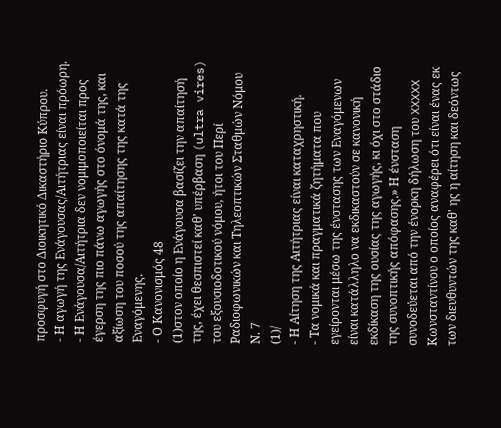προσφυγή στο Διοικητικό Δικαστήριο Κύπρου.
- Η αγωγή της Ενάγουσας/Αιτήτριας είναι πρόωρη.
- Η Ενάγουσα/Αιτήτρια δεν νομιμοποιείται προς έγερση της πιο πάνω αγωγής στο όνομά της, και αξίωση του ποσού της απαίτησης της κατά της Εναγόμενης.
- Ο Κανονισμός 48
(1)στον οποίο η Ενάγουσα βασίζει την απαίτησή της, έχει θεσπιστεί καθ' υπέρβαση (ultra vires) του εξουσιοδοτικού νόμου, ήτοι του Περί Ραδιοφωνικών και Τηλεοπτικών Σταθμών Νόμου Ν. 7
(1)/
- Η Αίτηση της Αιτήτριας είναι καταχρηστική.
- Τα νομικά και πραγματικά ζητήματα που εγείρονται μέσω της ένστασης των Εναγόμενων είναι κατάλληλο να εκδικαστούν σε κανονική εκδίκαση της ουσίας της αγωγής, κι όχι στο στάδιο της συνοπτικής απόφασης.» Η ένσταση συνοδεύεται από την ένορκη δήλωση του XXXXX Κωνσταντίνου ο οποίος αναφέρει ότι είναι ένας εκ των διευθυντών της καθ' ης η αίτηση και δεόντως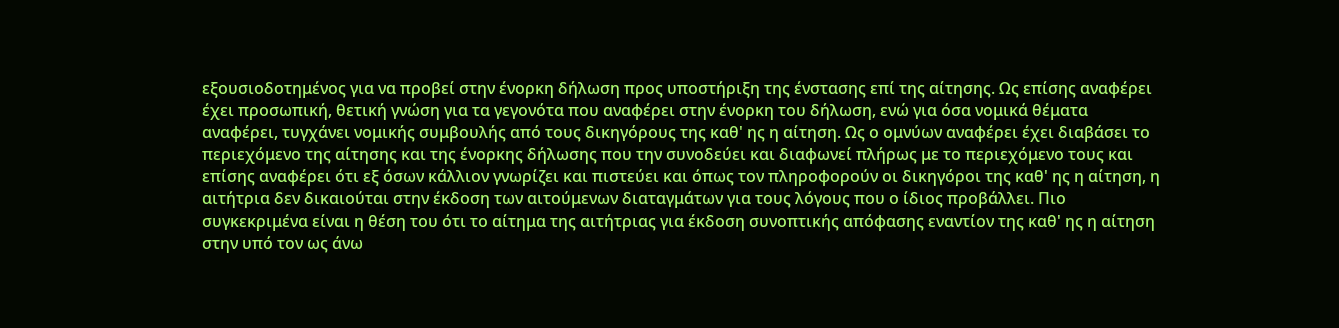εξουσιοδοτημένος για να προβεί στην ένορκη δήλωση προς υποστήριξη της ένστασης επί της αίτησης. Ως επίσης αναφέρει έχει προσωπική, θετική γνώση για τα γεγονότα που αναφέρει στην ένορκη του δήλωση, ενώ για όσα νομικά θέματα αναφέρει, τυγχάνει νομικής συμβουλής από τους δικηγόρους της καθ' ης η αίτηση. Ως ο ομνύων αναφέρει έχει διαβάσει το περιεχόμενο της αίτησης και της ένορκης δήλωσης που την συνοδεύει και διαφωνεί πλήρως με το περιεχόμενο τους και επίσης αναφέρει ότι εξ όσων κάλλιον γνωρίζει και πιστεύει και όπως τον πληροφορούν οι δικηγόροι της καθ' ης η αίτηση, η αιτήτρια δεν δικαιούται στην έκδοση των αιτούμενων διαταγμάτων για τους λόγους που ο ίδιος προβάλλει. Πιο συγκεκριμένα είναι η θέση του ότι το αίτημα της αιτήτριας για έκδοση συνοπτικής απόφασης εναντίον της καθ' ης η αίτηση στην υπό τον ως άνω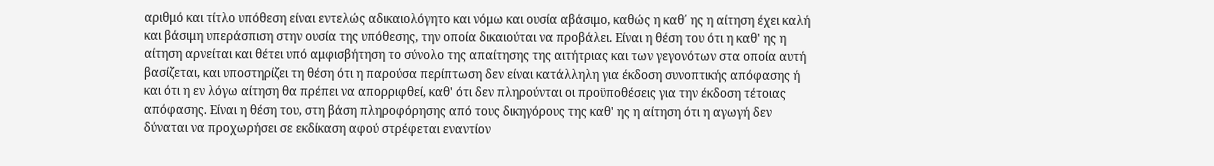αριθμό και τίτλο υπόθεση είναι εντελώς αδικαιολόγητο και νόμω και ουσία αβάσιμο, καθώς η καθ΄ ης η αίτηση έχει καλή και βάσιμη υπεράσπιση στην ουσία της υπόθεσης, την οποία δικαιούται να προβάλει. Είναι η θέση του ότι η καθ' ης η αίτηση αρνείται και θέτει υπό αμφισβήτηση το σύνολο της απαίτησης της αιτήτριας και των γεγονότων στα οποία αυτή βασίζεται, και υποστηρίζει τη θέση ότι η παρούσα περίπτωση δεν είναι κατάλληλη για έκδοση συνοπτικής απόφασης ή και ότι η εν λόγω αίτηση θα πρέπει να απορριφθεί, καθ' ότι δεν πληρούνται οι προϋποθέσεις για την έκδοση τέτοιας απόφασης. Είναι η θέση του, στη βάση πληροφόρησης από τους δικηγόρους της καθ' ης η αίτηση ότι η αγωγή δεν δύναται να προχωρήσει σε εκδίκαση αφού στρέφεται εναντίον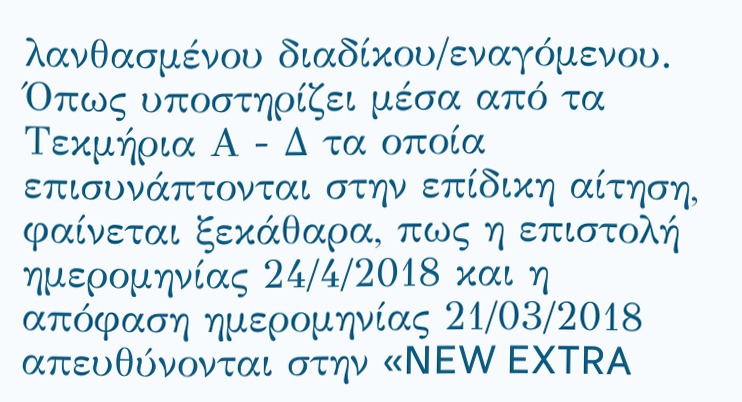λανθασμένου διαδίκου/εναγόμενου. Όπως υποστηρίζει μέσα από τα Τεκμήρια Α - Δ τα οποία επισυνάπτονται στην επίδικη αίτηση, φαίνεται ξεκάθαρα, πως η επιστολή ημερομηνίας 24/4/2018 και η απόφαση ημερομηνίας 21/03/2018 απευθύνονται στην «NEW EXTRA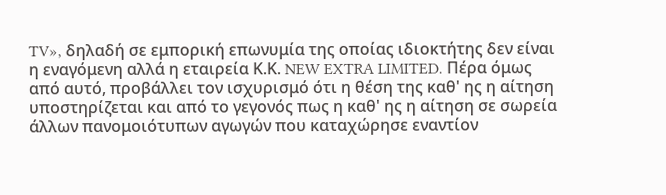TV», δηλαδή σε εμπορική επωνυμία της οποίας ιδιοκτήτης δεν είναι η εναγόμενη αλλά η εταιρεία Κ.Κ. NEW EXTRA LIMITED. Πέρα όμως από αυτό, προβάλλει τον ισχυρισμό ότι η θέση της καθ' ης η αίτηση υποστηρίζεται και από το γεγονός πως η καθ' ης η αίτηση σε σωρεία άλλων πανομοιότυπων αγωγών που καταχώρησε εναντίον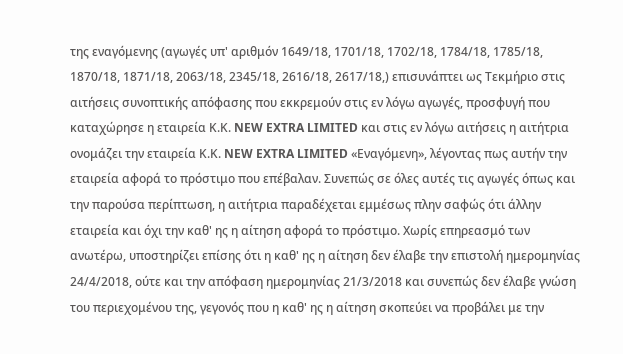της εναγόμενης (αγωγές υπ' αριθμόν 1649/18, 1701/18, 1702/18, 1784/18, 1785/18, 1870/18, 1871/18, 2063/18, 2345/18, 2616/18, 2617/18,) επισυνάπτει ως Τεκμήριο στις αιτήσεις συνοπτικής απόφασης που εκκρεμούν στις εν λόγω αγωγές, προσφυγή που καταχώρησε η εταιρεία Κ.Κ. NEW EXTRA LIMITED και στις εν λόγω αιτήσεις η αιτήτρια ονομάζει την εταιρεία Κ.Κ. NEW EXTRA LIMITED «Εναγόμενη», λέγοντας πως αυτήν την εταιρεία αφορά το πρόστιμο που επέβαλαν. Συνεπώς σε όλες αυτές τις αγωγές όπως και την παρούσα περίπτωση, η αιτήτρια παραδέχεται εμμέσως πλην σαφώς ότι άλλην εταιρεία και όχι την καθ' ης η αίτηση αφορά το πρόστιμο. Χωρίς επηρεασμό των ανωτέρω, υποστηρίζει επίσης ότι η καθ' ης η αίτηση δεν έλαβε την επιστολή ημερομηνίας 24/4/2018, ούτε και την απόφαση ημερομηνίας 21/3/2018 και συνεπώς δεν έλαβε γνώση του περιεχομένου της, γεγονός που η καθ' ης η αίτηση σκοπεύει να προβάλει με την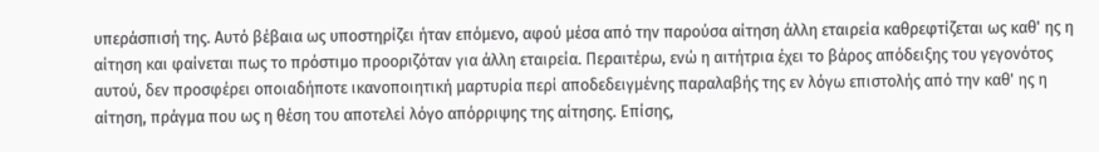υπεράσπισή της. Αυτό βέβαια ως υποστηρίζει ήταν επόμενο, αφού μέσα από την παρούσα αίτηση άλλη εταιρεία καθρεφτίζεται ως καθ' ης η αίτηση και φαίνεται πως το πρόστιμο προοριζόταν για άλλη εταιρεία. Περαιτέρω, ενώ η αιτήτρια έχει το βάρος απόδειξης του γεγονότος αυτού, δεν προσφέρει οποιαδήποτε ικανοποιητική μαρτυρία περί αποδεδειγμένης παραλαβής της εν λόγω επιστολής από την καθ' ης η αίτηση, πράγμα που ως η θέση του αποτελεί λόγο απόρριψης της αίτησης. Επίσης,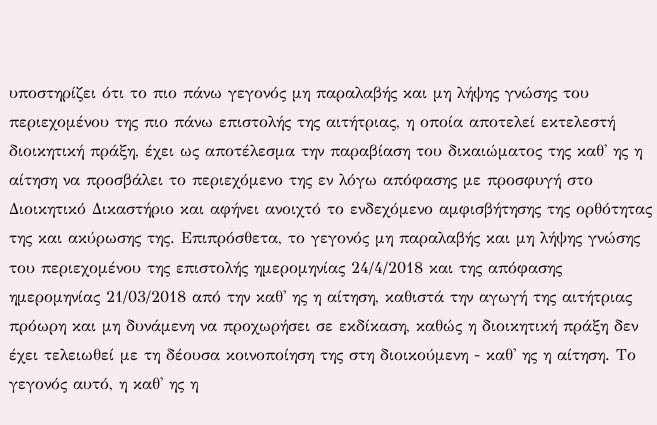υποστηρίζει ότι το πιο πάνω γεγονός μη παραλαβής και μη λήψης γνώσης του περιεχομένου της πιο πάνω επιστολής της αιτήτριας, η οποία αποτελεί εκτελεστή διοικητική πράξη, έχει ως αποτέλεσμα την παραβίαση του δικαιώματος της καθ' ης η αίτηση να προσβάλει το περιεχόμενο της εν λόγω απόφασης με προσφυγή στο Διοικητικό Δικαστήριο και αφήνει ανοιχτό το ενδεχόμενο αμφισβήτησης της ορθότητας της και ακύρωσης της. Επιπρόσθετα, το γεγονός μη παραλαβής και μη λήψης γνώσης του περιεχομένου της επιστολής ημερομηνίας 24/4/2018 και της απόφασης ημερομηνίας 21/03/2018 από την καθ' ης η αίτηση, καθιστά την αγωγή της αιτήτριας πρόωρη και μη δυνάμενη να προχωρήσει σε εκδίκαση, καθώς η διοικητική πράξη δεν έχει τελειωθεί με τη δέουσα κοινοποίηση της στη διοικούμενη - καθ' ης η αίτηση. Το γεγονός αυτό, η καθ' ης η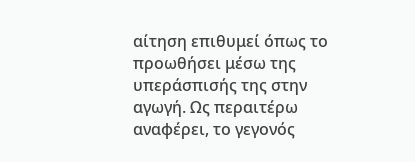αίτηση επιθυμεί όπως το προωθήσει μέσω της υπεράσπισής της στην αγωγή. Ως περαιτέρω αναφέρει, το γεγονός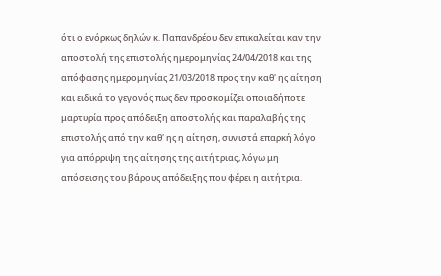ότι ο ενόρκως δηλών κ. Παπανδρέου δεν επικαλείται καν την αποστολή της επιστολής ημερομηνίας 24/04/2018 και της απόφασης ημερομηνίας 21/03/2018 προς την καθ' ης αίτηση και ειδικά το γεγονός πως δεν προσκομίζει οποιαδήποτε μαρτυρία προς απόδειξη αποστολής και παραλαβής της επιστολής από την καθ' ης η αίτηση, συνιστά επαρκή λόγο για απόρριψη της αίτησης της αιτήτριας, λόγω μη απόσεισης του βάρους απόδειξης που φέρει η αιτήτρια.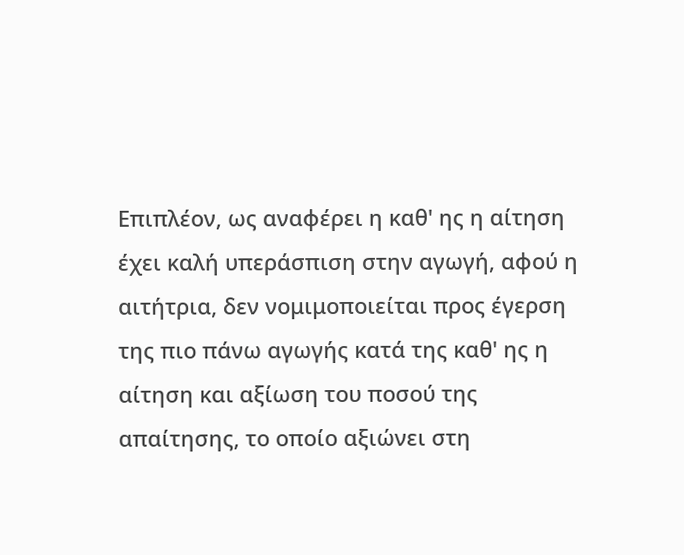Επιπλέον, ως αναφέρει η καθ' ης η αίτηση έχει καλή υπεράσπιση στην αγωγή, αφού η αιτήτρια, δεν νομιμοποιείται προς έγερση της πιο πάνω αγωγής κατά της καθ' ης η αίτηση και αξίωση του ποσού της απαίτησης, το οποίο αξιώνει στη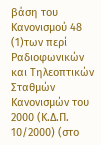βάση του Κανονισμού 48
(1)των περί Ραδιοφωνικών και Τηλεοπτικών Σταθμών Κανονισμών του 2000 (Κ.Δ.Π. 10/2000) (στο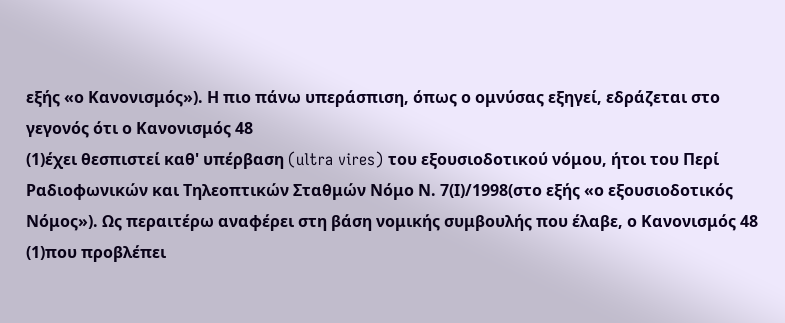εξής «ο Κανονισμός»). Η πιο πάνω υπεράσπιση, όπως ο ομνύσας εξηγεί, εδράζεται στο γεγονός ότι ο Κανονισμός 48
(1)έχει θεσπιστεί καθ' υπέρβαση (ultra vires) του εξουσιοδοτικού νόμου, ήτοι του Περί Ραδιοφωνικών και Τηλεοπτικών Σταθμών Νόμο Ν. 7(Ι)/1998(στο εξής «ο εξουσιοδοτικός Νόμος»). Ως περαιτέρω αναφέρει στη βάση νομικής συμβουλής που έλαβε, ο Κανονισμός 48
(1)που προβλέπει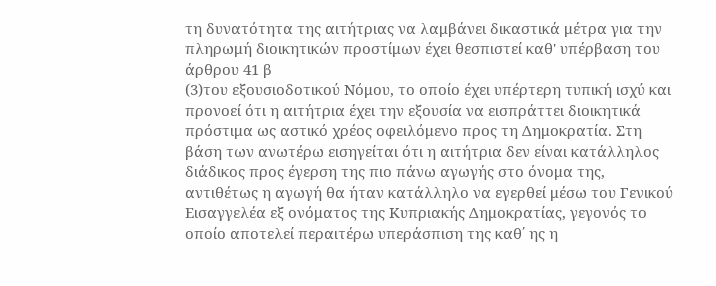τη δυνατότητα της αιτήτριας να λαμβάνει δικαστικά μέτρα για την πληρωμή διοικητικών προστίμων έχει θεσπιστεί καθ' υπέρβαση του άρθρου 41 β
(3)του εξουσιοδοτικού Νόμου, το οποίο έχει υπέρτερη τυπική ισχύ και προνοεί ότι η αιτήτρια έχει την εξουσία να εισπράττει διοικητικά πρόστιμα ως αστικό χρέος οφειλόμενο προς τη Δημοκρατία. Στη βάση των ανωτέρω εισηγείται ότι η αιτήτρια δεν είναι κατάλληλος διάδικος προς έγερση της πιο πάνω αγωγής στο όνομα της, αντιθέτως η αγωγή θα ήταν κατάλληλο να εγερθεί μέσω του Γενικού Εισαγγελέα εξ ονόματος της Κυπριακής Δημοκρατίας, γεγονός το οποίο αποτελεί περαιτέρω υπεράσπιση της καθ΄ ης η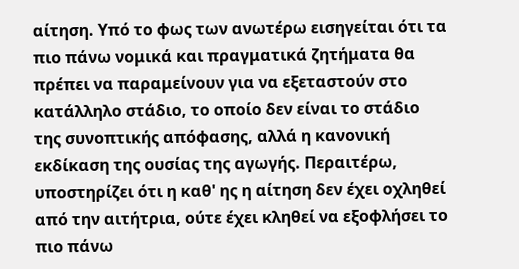αίτηση. Υπό το φως των ανωτέρω εισηγείται ότι τα πιο πάνω νομικά και πραγματικά ζητήματα θα πρέπει να παραμείνουν για να εξεταστούν στο κατάλληλο στάδιο, το οποίο δεν είναι το στάδιο της συνοπτικής απόφασης, αλλά η κανονική εκδίκαση της ουσίας της αγωγής. Περαιτέρω, υποστηρίζει ότι η καθ' ης η αίτηση δεν έχει οχληθεί από την αιτήτρια, ούτε έχει κληθεί να εξοφλήσει το πιο πάνω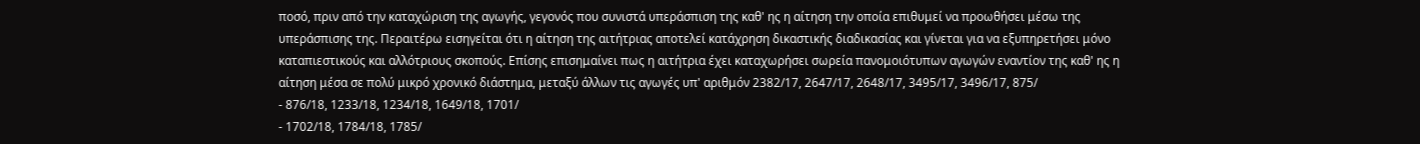ποσό, πριν από την καταχώριση της αγωγής, γεγονός που συνιστά υπεράσπιση της καθ' ης η αίτηση την οποία επιθυμεί να προωθήσει μέσω της υπεράσπισης της. Περαιτέρω εισηγείται ότι η αίτηση της αιτήτριας αποτελεί κατάχρηση δικαστικής διαδικασίας και γίνεται για να εξυπηρετήσει μόνο καταπιεστικούς και αλλότριους σκοπούς. Επίσης επισημαίνει πως η αιτήτρια έχει καταχωρήσει σωρεία πανομοιότυπων αγωγών εναντίον της καθ' ης η αίτηση μέσα σε πολύ μικρό χρονικό διάστημα, μεταξύ άλλων τις αγωγές υπ' αριθμόν 2382/17, 2647/17, 2648/17, 3495/17, 3496/17, 875/
- 876/18, 1233/18, 1234/18, 1649/18, 1701/
- 1702/18, 1784/18, 1785/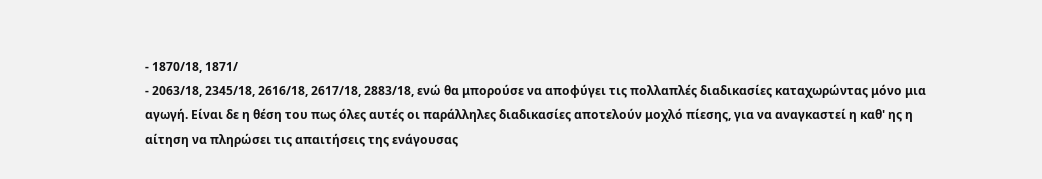- 1870/18, 1871/
- 2063/18, 2345/18, 2616/18, 2617/18, 2883/18, ενώ θα μπορούσε να αποφύγει τις πολλαπλές διαδικασίες καταχωρώντας μόνο μια αγωγή. Είναι δε η θέση του πως όλες αυτές οι παράλληλες διαδικασίες αποτελούν μοχλό πίεσης, για να αναγκαστεί η καθ' ης η αίτηση να πληρώσει τις απαιτήσεις της ενάγουσας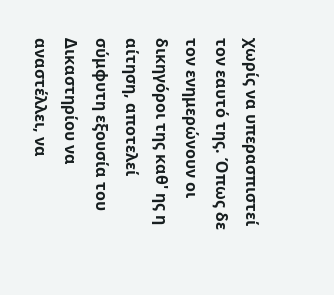χωρίς να υπερασπιστεί τον εαυτό της. Όπως δε τον ενημερώνουν οι δικηγόροι της καθ' ης η αίτηση, αποτελεί σύμφυτη εξουσία του Δικαστηρίου να αναστέλλει, να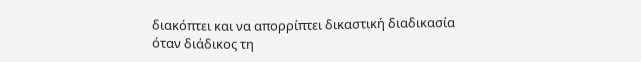διακόπτει και να απορρίπτει δικαστική διαδικασία όταν διάδικος τη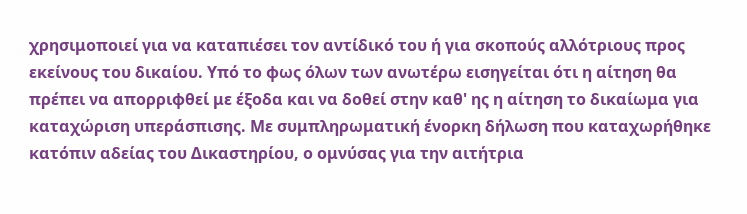χρησιμοποιεί για να καταπιέσει τον αντίδικό του ή για σκοπούς αλλότριους προς εκείνους του δικαίου. Υπό το φως όλων των ανωτέρω εισηγείται ότι η αίτηση θα πρέπει να απορριφθεί με έξοδα και να δοθεί στην καθ' ης η αίτηση το δικαίωμα για καταχώριση υπεράσπισης. Με συμπληρωματική ένορκη δήλωση που καταχωρήθηκε κατόπιν αδείας του Δικαστηρίου, ο ομνύσας για την αιτήτρια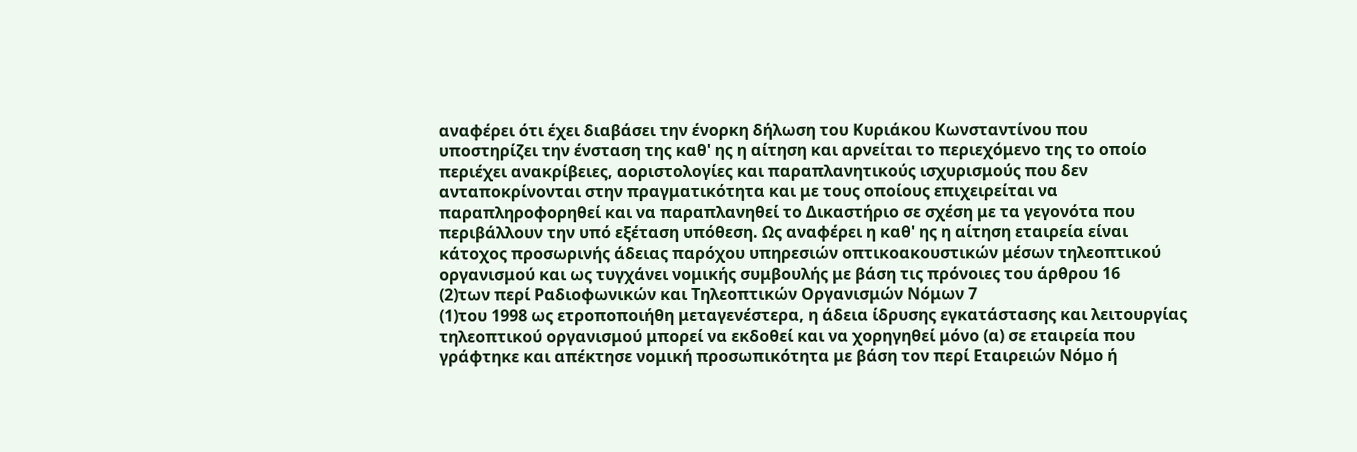αναφέρει ότι έχει διαβάσει την ένορκη δήλωση του Κυριάκου Κωνσταντίνου που υποστηρίζει την ένσταση της καθ' ης η αίτηση και αρνείται το περιεχόμενο της το οποίο περιέχει ανακρίβειες, αοριστολογίες και παραπλανητικούς ισχυρισμούς που δεν ανταποκρίνονται στην πραγματικότητα και με τους οποίους επιχειρείται να παραπληροφορηθεί και να παραπλανηθεί το Δικαστήριο σε σχέση με τα γεγονότα που περιβάλλουν την υπό εξέταση υπόθεση. Ως αναφέρει η καθ' ης η αίτηση εταιρεία είναι κάτοχος προσωρινής άδειας παρόχου υπηρεσιών οπτικοακουστικών μέσων τηλεοπτικού οργανισμού και ως τυγχάνει νομικής συμβουλής με βάση τις πρόνοιες του άρθρου 16
(2)των περί Ραδιοφωνικών και Τηλεοπτικών Οργανισμών Νόμων 7
(1)του 1998 ως ετροποποιήθη μεταγενέστερα, η άδεια ίδρυσης εγκατάστασης και λειτουργίας τηλεοπτικού οργανισμού μπορεί να εκδοθεί και να χορηγηθεί μόνο (α) σε εταιρεία που γράφτηκε και απέκτησε νομική προσωπικότητα με βάση τον περί Εταιρειών Νόμο ή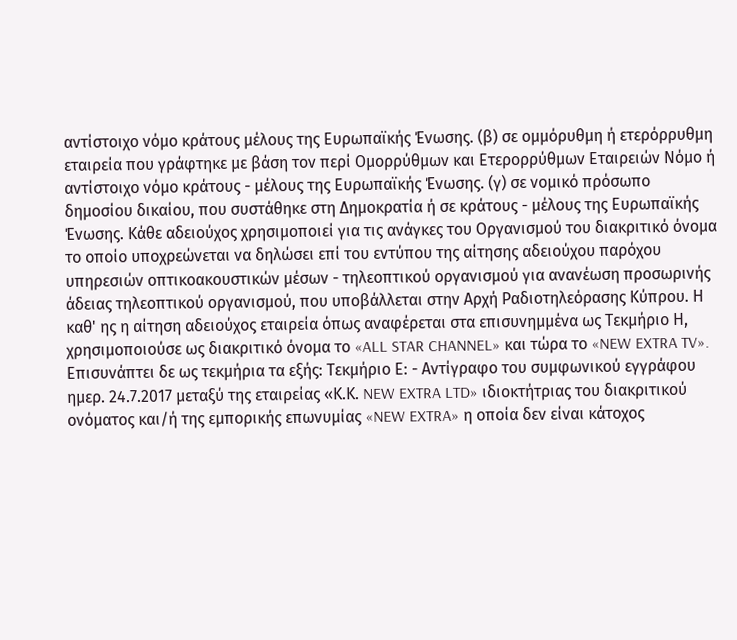αντίστοιχο νόμο κράτους μέλους της Ευρωπαϊκής Ένωσης. (β) σε ομμόρυθμη ή ετερόρρυθμη εταιρεία που γράφτηκε με βάση τον περί Ομορρύθμων και Ετερορρύθμων Εταιρειών Νόμο ή αντίστοιχο νόμο κράτους - μέλους της Ευρωπαϊκής Ένωσης. (γ) σε νομικό πρόσωπο δημοσίου δικαίου, που συστάθηκε στη Δημοκρατία ή σε κράτους - μέλους της Ευρωπαϊκής Ένωσης. Κάθε αδειούχος χρησιμοποιεί για τις ανάγκες του Οργανισμού του διακριτικό όνομα το οποίο υποχρεώνεται να δηλώσει επί του εντύπου της αίτησης αδειούχου παρόχου υπηρεσιών οπτικοακουστικών μέσων - τηλεοπτικού οργανισμού για ανανέωση προσωρινής άδειας τηλεοπτικού οργανισμού, που υποβάλλεται στην Αρχή Ραδιοτηλεόρασης Κύπρου. Η καθ' ης η αίτηση αδειούχος εταιρεία όπως αναφέρεται στα επισυνημμένα ως Τεκμήριο Η, χρησιμοποιούσε ως διακριτικό όνομα το «ALL STAR CHANNEL» και τώρα το «NEW EXTRA TV». Επισυνάπτει δε ως τεκμήρια τα εξής: Τεκμήριο Ε: - Αντίγραφο του συμφωνικού εγγράφου ημερ. 24.7.2017 μεταξύ της εταιρείας «Κ.Κ. NEW EXTRA LTD» ιδιοκτήτριας του διακριτικού ονόματος και/ή της εμπορικής επωνυμίας «NEW EXTRA» η οποία δεν είναι κάτοχος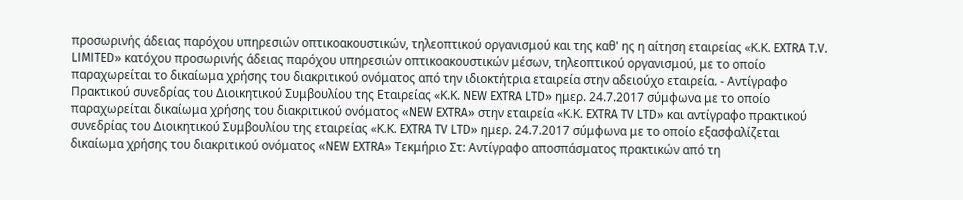προσωρινής άδειας παρόχου υπηρεσιών οπτικοακουστικών, τηλεοπτικού οργανισμού και της καθ' ης η αίτηση εταιρείας «Κ.Κ. EXTRA T.V. LIMITED» κατόχου προσωρινής άδειας παρόχου υπηρεσιών οπτικοακουστικών μέσων, τηλεοπτικού οργανισμού, με το οποίο παραχωρείται το δικαίωμα χρήσης του διακριτικού ονόματος από την ιδιοκτήτρια εταιρεία στην αδειούχο εταιρεία. - Αντίγραφο Πρακτικού συνεδρίας του Διοικητικού Συμβουλίου της Εταιρείας «Κ.Κ. NEW EXTRA LTD» ημερ. 24.7.2017 σύμφωνα με το οποίο παραχωρείται δικαίωμα χρήσης του διακριτικού ονόματος «NEW EXTRA» στην εταιρεία «Κ.Κ. EXTRA TV LTD» και αντίγραφο πρακτικού συνεδρίας του Διοικητικού Συμβουλίου της εταιρείας «Κ.Κ. EXTRA TV LTD» ημερ. 24.7.2017 σύμφωνα με το οποίο εξασφαλίζεται δικαίωμα χρήσης του διακριτικού ονόματος «NEW EXTRA» Τεκμήριο Στ: Αντίγραφο αποσπάσματος πρακτικών από τη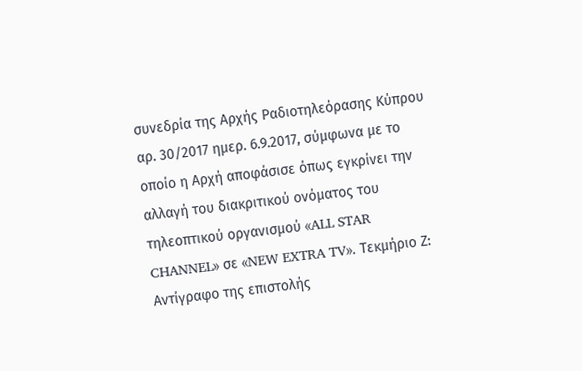συνεδρία της Αρχής Ραδιοτηλεόρασης Κύπρου αρ. 30/2017 ημερ. 6.9.2017, σύμφωνα με το οποίο η Αρχή αποφάσισε όπως εγκρίνει την αλλαγή του διακριτικού ονόματος του τηλεοπτικού οργανισμού «ALL STAR CHANNEL» σε «NEW EXTRA TV». Τεκμήριο Ζ: Αντίγραφο της επιστολής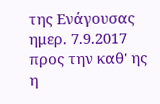της Ενάγουσας ημερ. 7.9.2017 προς την καθ' ης η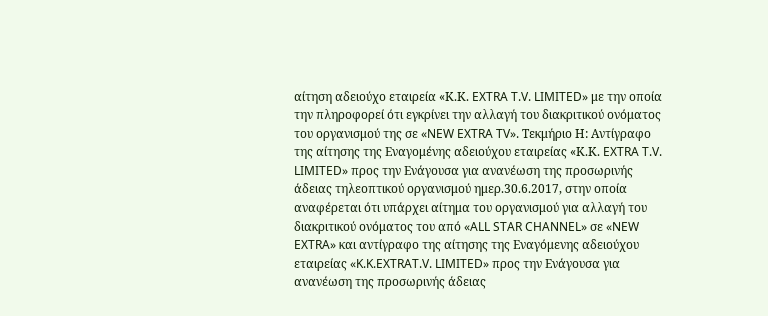αίτηση αδειούχο εταιρεία «Κ.Κ. EXTRA T.V. LIMITED» με την οποία την πληροφορεί ότι εγκρίνει την αλλαγή του διακριτικού ονόματος του οργανισμού της σε «NEW EXTRA TV». Τεκμήριο Η: Αντίγραφο της αίτησης της Εναγομένης αδειούχου εταιρείας «Κ.Κ. EXTRA T.V. LIMITED» προς την Ενάγουσα για ανανέωση της προσωρινής άδειας τηλεοπτικού οργανισμού ημερ.30.6.2017, στην οποία αναφέρεται ότι υπάρχει αίτημα του οργανισμού για αλλαγή του διακριτικού ονόματος του από «ALL STAR CHANNEL» σε «NEW EXTRA» και αντίγραφο της αίτησης της Εναγόμενης αδειούχου εταιρείας «K.K.EXTRAT.V. LIMITED» προς την Ενάγουσα για ανανέωση της προσωρινής άδειας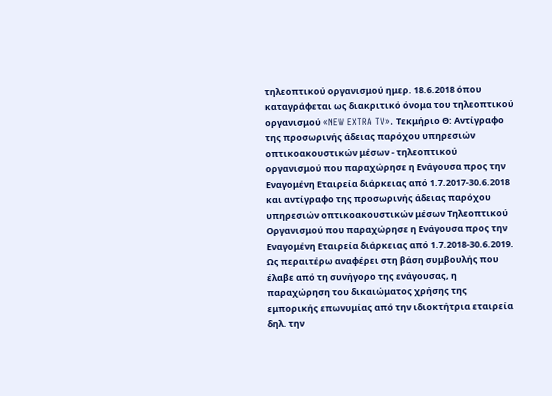τηλεοπτικού οργανισμού ημερ. 18.6.2018 όπου καταγράφεται ως διακριτικό όνομα του τηλεοπτικού οργανισμού «NEW EXTRA TV». Τεκμήριο Θ: Αντίγραφο της προσωρινής άδειας παρόχου υπηρεσιών οπτικοακουστικών μέσων - τηλεοπτικού οργανισμού που παραχώρησε η Ενάγουσα προς την Εναγομένη Εταιρεία διάρκειας από 1.7.2017-30.6.2018 και αντίγραφο της προσωρινής άδειας παρόχου υπηρεσιών οπτικοακουστικών μέσων Τηλεοπτικού Οργανισμού που παραχώρησε η Ενάγουσα προς την Εναγομένη Εταιρεία διάρκειας από 1.7.2018-30.6.2019. Ως περαιτέρω αναφέρει στη βάση συμβουλής που έλαβε από τη συνήγορο της ενάγουσας, η παραχώρηση του δικαιώματος χρήσης της εμπορικής επωνυμίας από την ιδιοκτήτρια εταιρεία δηλ. την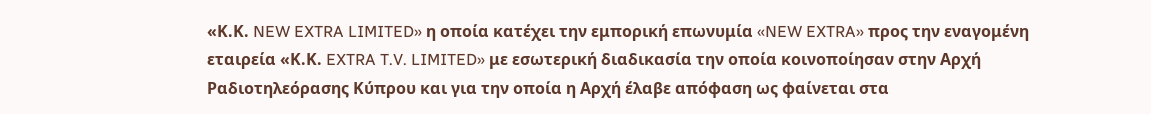«Κ.Κ. NEW EXTRA LIMITED» η οποία κατέχει την εμπορική επωνυμία «NEW EXTRA» προς την εναγομένη εταιρεία «Κ.Κ. EXTRA T.V. LIMITED» με εσωτερική διαδικασία την οποία κοινοποίησαν στην Αρχή Ραδιοτηλεόρασης Κύπρου και για την οποία η Αρχή έλαβε απόφαση ως φαίνεται στα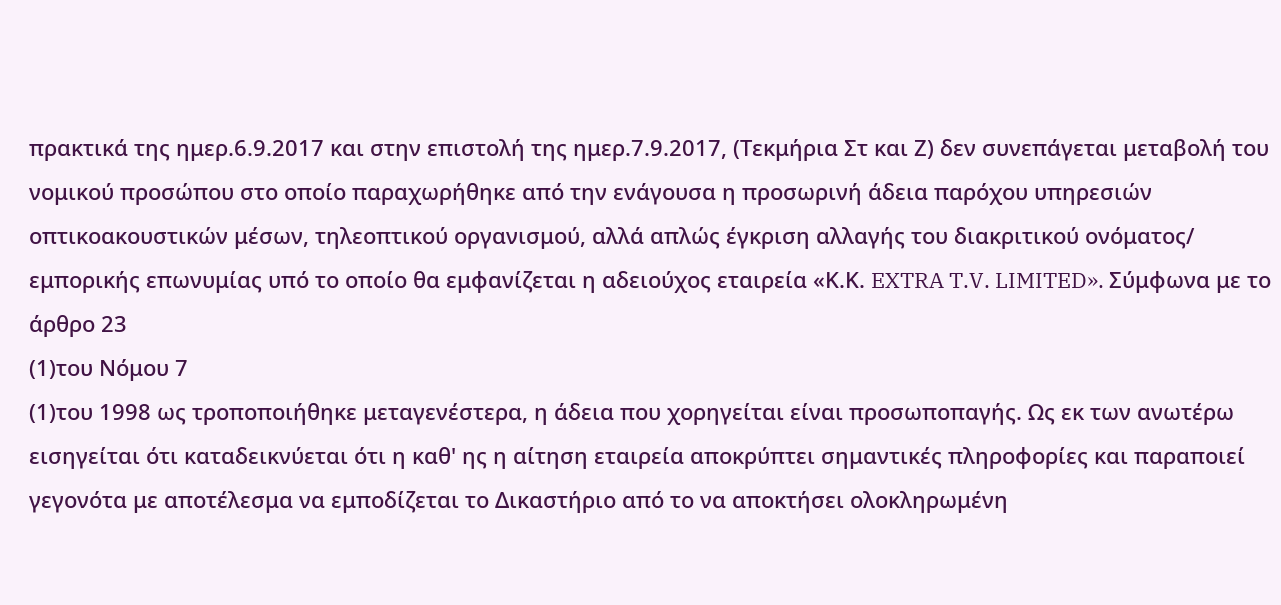πρακτικά της ημερ.6.9.2017 και στην επιστολή της ημερ.7.9.2017, (Τεκμήρια Στ και Ζ) δεν συνεπάγεται μεταβολή του νομικού προσώπου στο οποίο παραχωρήθηκε από την ενάγουσα η προσωρινή άδεια παρόχου υπηρεσιών οπτικοακουστικών μέσων, τηλεοπτικού οργανισμού, αλλά απλώς έγκριση αλλαγής του διακριτικού ονόματος/ εμπορικής επωνυμίας υπό το οποίο θα εμφανίζεται η αδειούχος εταιρεία «Κ.Κ. EXTRA T.V. LIMITED». Σύμφωνα με το άρθρο 23
(1)του Νόμου 7
(1)του 1998 ως τροποποιήθηκε μεταγενέστερα, η άδεια που χορηγείται είναι προσωποπαγής. Ως εκ των ανωτέρω εισηγείται ότι καταδεικνύεται ότι η καθ' ης η αίτηση εταιρεία αποκρύπτει σημαντικές πληροφορίες και παραποιεί γεγονότα με αποτέλεσμα να εμποδίζεται το Δικαστήριο από το να αποκτήσει ολοκληρωμένη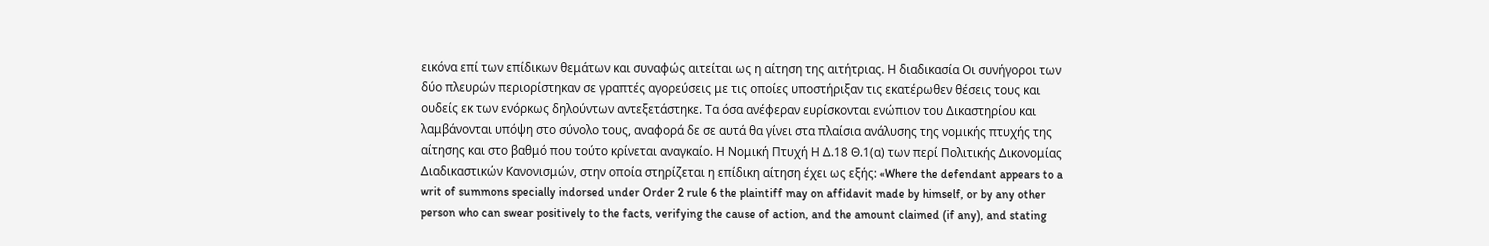εικόνα επί των επίδικων θεμάτων και συναφώς αιτείται ως η αίτηση της αιτήτριας. Η διαδικασία Οι συνήγοροι των δύο πλευρών περιορίστηκαν σε γραπτές αγορεύσεις με τις οποίες υποστήριξαν τις εκατέρωθεν θέσεις τους και ουδείς εκ των ενόρκως δηλούντων αντεξετάστηκε. Τα όσα ανέφεραν ευρίσκονται ενώπιον του Δικαστηρίου και λαμβάνονται υπόψη στο σύνολο τους, αναφορά δε σε αυτά θα γίνει στα πλαίσια ανάλυσης της νομικής πτυχής της αίτησης και στο βαθμό που τούτο κρίνεται αναγκαίο. Η Νομική Πτυχή Η Δ.18 Θ.1(α) των περί Πολιτικής Δικονομίας Διαδικαστικών Κανονισμών, στην οποία στηρίζεται η επίδικη αίτηση έχει ως εξής: «Where the defendant appears to a writ of summons specially indorsed under Order 2 rule 6 the plaintiff may on affidavit made by himself, or by any other person who can swear positively to the facts, verifying the cause of action, and the amount claimed (if any), and stating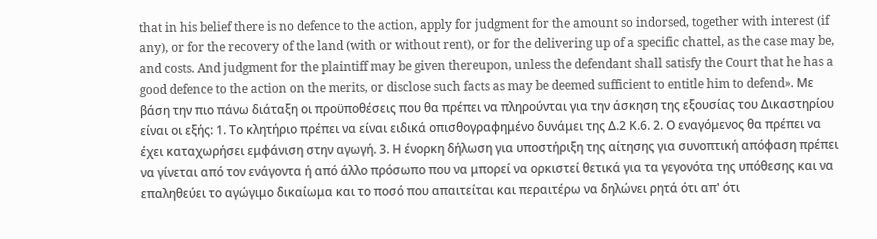that in his belief there is no defence to the action, apply for judgment for the amount so indorsed, together with interest (if any), or for the recovery of the land (with or without rent), or for the delivering up of a specific chattel, as the case may be, and costs. And judgment for the plaintiff may be given thereupon, unless the defendant shall satisfy the Court that he has a good defence to the action on the merits, or disclose such facts as may be deemed sufficient to entitle him to defend». Με βάση την πιο πάνω διάταξη οι προϋποθέσεις που θα πρέπει να πληρούνται για την άσκηση της εξουσίας του Δικαστηρίου είναι οι εξής: 1. Το κλητήριο πρέπει να είναι ειδικά οπισθογραφημένο δυνάμει της Δ.2 Κ.6. 2. Ο εναγόμενος θα πρέπει να έχει καταχωρήσει εμφάνιση στην αγωγή. 3. Η ένορκη δήλωση για υποστήριξη της αίτησης για συνοπτική απόφαση πρέπει να γίνεται από τον ενάγοντα ή από άλλο πρόσωπο που να μπορεί να ορκιστεί θετικά για τα γεγονότα της υπόθεσης και να επαληθεύει το αγώγιμο δικαίωμα και το ποσό που απαιτείται και περαιτέρω να δηλώνει ρητά ότι απ' ότι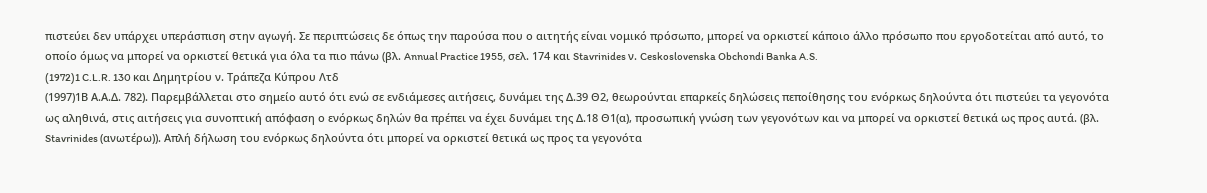πιστεύει δεν υπάρχει υπεράσπιση στην αγωγή. Σε περιπτώσεις δε όπως την παρούσα που ο αιτητής είναι νομικό πρόσωπο, μπορεί να ορκιστεί κάποιο άλλο πρόσωπο που εργοδοτείται από αυτό, το οποίο όμως να μπορεί να ορκιστεί θετικά για όλα τα πιο πάνω (βλ. Annual Practice 1955, σελ. 174 και Stavrinides ν. Ceskoslovenska Obchondi Banka A.S.
(1972)1 C.L.R. 130 και Δημητρίου ν. Τράπεζα Κύπρου Λτδ
(1997)1Β Α.Α.Δ. 782). Παρεμβάλλεται στο σημείο αυτό ότι ενώ σε ενδιάμεσες αιτήσεις, δυνάμει της Δ.39 Θ2, θεωρούνται επαρκείς δηλώσεις πεποίθησης του ενόρκως δηλούντα ότι πιστεύει τα γεγονότα ως αληθινά, στις αιτήσεις για συνοπτική απόφαση ο ενόρκως δηλών θα πρέπει να έχει δυνάμει της Δ.18 Θ1(α), προσωπική γνώση των γεγονότων και να μπορεί να ορκιστεί θετικά ως προς αυτά. (βλ. Stavrinides (ανωτέρω)). Απλή δήλωση του ενόρκως δηλούντα ότι μπορεί να ορκιστεί θετικά ως προς τα γεγονότα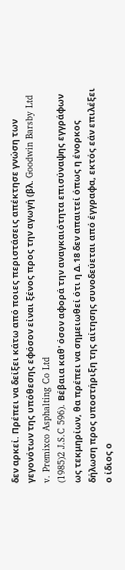δεν αρκεί. Πρέπει να δείξει κάτω από ποιες περιστάσεις απέκτησε γνώση των γεγονότων της υπόθεσης εφόσον είναι ξένος προς την αγωγή (βλ. Goodwin Barsby Ltd v. Premixco Asphalting Co Ltd
(1985)2 J.S.C 596). Βέβαια καθ' όσον αφορά την αναγκαιότητα επισύναψης εγγράφων ως τεκμηρίων, θα πρέπει να σημειωθεί ότι η Δ.18 δεν απαιτεί όπως η ένορκος δήλωση προς υποστήριξη της αίτησης συνοδεύεται από έγγραφα, εκτός εάν επιλέξει ο ίδιος ο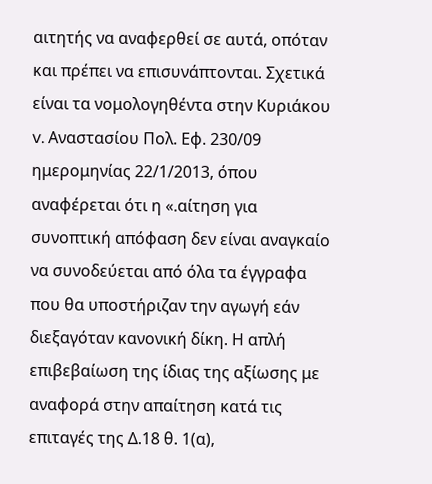αιτητής να αναφερθεί σε αυτά, οπόταν και πρέπει να επισυνάπτονται. Σχετικά είναι τα νομολογηθέντα στην Κυριάκου v. Αναστασίου Πολ. Εφ. 230/09 ημερομηνίας 22/1/2013, όπου αναφέρεται ότι η «.αίτηση για συνοπτική απόφαση δεν είναι αναγκαίο να συνοδεύεται από όλα τα έγγραφα που θα υποστήριζαν την αγωγή εάν διεξαγόταν κανονική δίκη. Η απλή επιβεβαίωση της ίδιας της αξίωσης με αναφορά στην απαίτηση κατά τις επιταγές της Δ.18 θ. 1(α),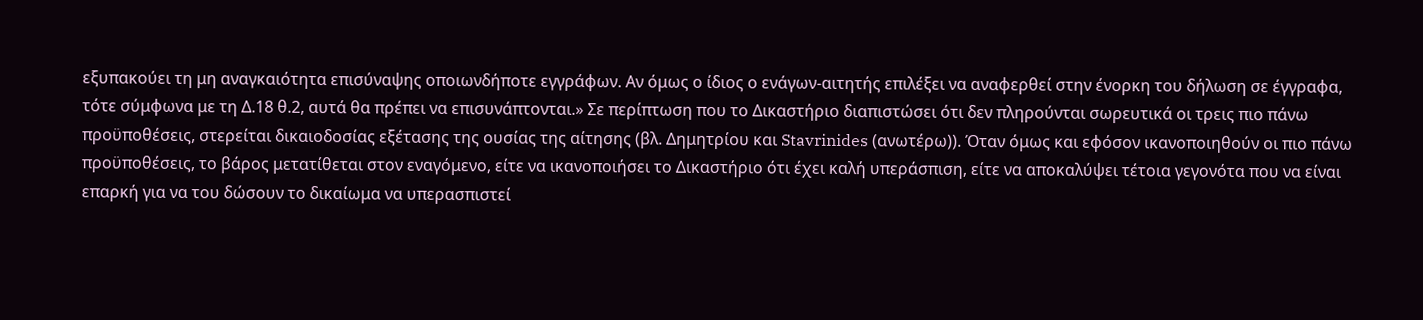εξυπακούει τη μη αναγκαιότητα επισύναψης οποιωνδήποτε εγγράφων. Αν όμως ο ίδιος ο ενάγων-αιτητής επιλέξει να αναφερθεί στην ένορκη του δήλωση σε έγγραφα, τότε σύμφωνα με τη Δ.18 θ.2, αυτά θα πρέπει να επισυνάπτονται.» Σε περίπτωση που το Δικαστήριο διαπιστώσει ότι δεν πληρούνται σωρευτικά οι τρεις πιο πάνω προϋποθέσεις, στερείται δικαιοδοσίας εξέτασης της ουσίας της αίτησης (βλ. Δημητρίου και Stavrinides (ανωτέρω)). Όταν όμως και εφόσον ικανοποιηθούν οι πιο πάνω προϋποθέσεις, το βάρος μετατίθεται στον εναγόμενο, είτε να ικανοποιήσει το Δικαστήριο ότι έχει καλή υπεράσπιση, είτε να αποκαλύψει τέτοια γεγονότα που να είναι επαρκή για να του δώσουν το δικαίωμα να υπερασπιστεί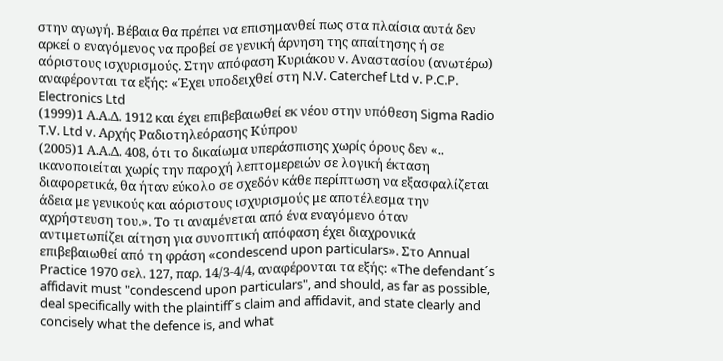στην αγωγή. Βέβαια θα πρέπει να επισημανθεί πως στα πλαίσια αυτά δεν αρκεί ο εναγόμενος να προβεί σε γενική άρνηση της απαίτησης ή σε αόριστους ισχυρισμούς. Στην απόφαση Κυριάκου v. Αναστασίου (ανωτέρω) αναφέρονται τα εξής: «Έχει υποδειχθεί στη N.V. Caterchef Ltd v. P.C.P. Electronics Ltd
(1999)1 Α.Α.Δ. 1912 και έχει επιβεβαιωθεί εκ νέου στην υπόθεση Sigma Radio T.V. Ltd v. Αρχής Ραδιοτηλεόρασης Κύπρου
(2005)1 Α.Α.Δ. 408, ότι το δικαίωμα υπεράσπισης χωρίς όρους δεν «.. ικανοποιείται χωρίς την παροχή λεπτομερειών σε λογική έκταση διαφορετικά, θα ήταν εύκολο σε σχεδόν κάθε περίπτωση να εξασφαλίζεται άδεια με γενικούς και αόριστους ισχυρισμούς με αποτέλεσμα την αχρήστευση του.». Το τι αναμένεται από ένα εναγόμενο όταν αντιμετωπίζει αίτηση για συνοπτική απόφαση έχει διαχρονικά επιβεβαιωθεί από τη φράση «condescend upon particulars». Στο Annual Practice 1970 σελ. 127, παρ. 14/3-4/4, αναφέρονται τα εξής: «The defendant´s affidavit must "condescend upon particulars", and should, as far as possible, deal specifically with the plaintiff´s claim and affidavit, and state clearly and concisely what the defence is, and what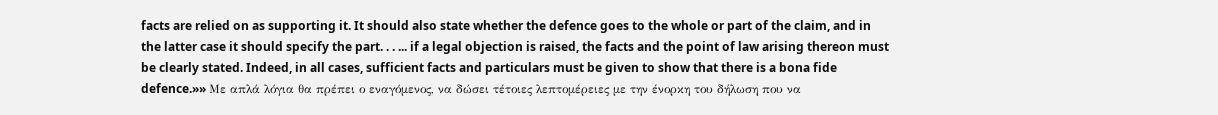facts are relied on as supporting it. It should also state whether the defence goes to the whole or part of the claim, and in the latter case it should specify the part. . . ... if a legal objection is raised, the facts and the point of law arising thereon must be clearly stated. Indeed, in all cases, sufficient facts and particulars must be given to show that there is a bona fide defence.»» Με απλά λόγια θα πρέπει ο εναγόμενος, να δώσει τέτοιες λεπτομέρειες με την ένορκη του δήλωση που να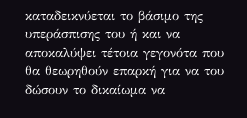καταδεικνύεται το βάσιμο της υπεράσπισης του ή και να αποκαλύψει τέτοια γεγονότα που θα θεωρηθούν επαρκή για να του δώσουν το δικαίωμα να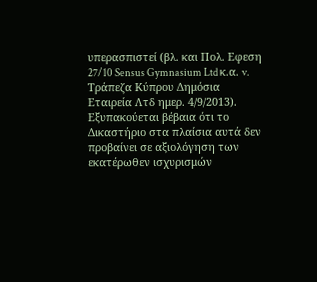υπερασπιστεί (βλ. και Πολ. Εφεση 27/10 Sensus Gymnasium Ltd κ.α. v. Τράπεζα Κύπρου Δημόσια Εταιρεία Λτδ ημερ. 4/9/2013). Εξυπακούεται βέβαια ότι το Δικαστήριο στα πλαίσια αυτά δεν προβαίνει σε αξιολόγηση των εκατέρωθεν ισχυρισμών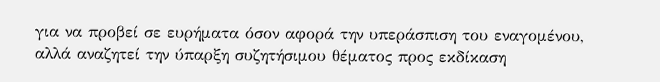για να προβεί σε ευρήματα όσον αφορά την υπεράσπιση του εναγομένου, αλλά αναζητεί την ύπαρξη συζητήσιμου θέματος προς εκδίκαση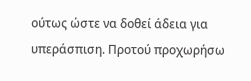ούτως ώστε να δοθεί άδεια για υπεράσπιση. Προτού προχωρήσω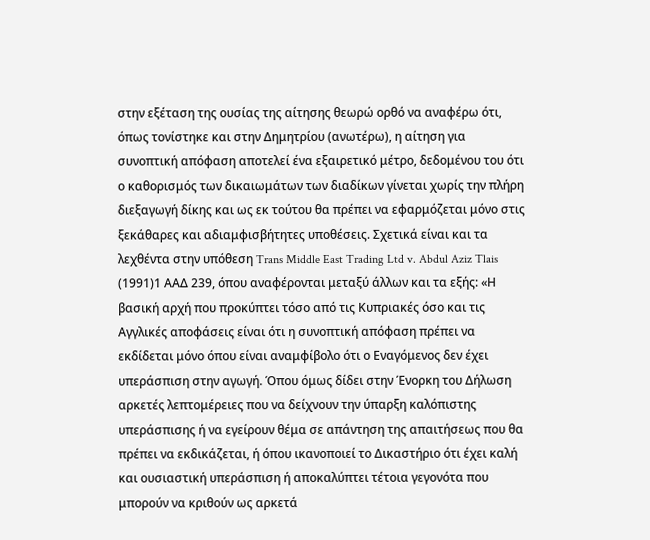στην εξέταση της ουσίας της αίτησης θεωρώ ορθό να αναφέρω ότι, όπως τονίστηκε και στην Δημητρίου (ανωτέρω), η αίτηση για συνοπτική απόφαση αποτελεί ένα εξαιρετικό μέτρο, δεδομένου του ότι ο καθορισμός των δικαιωμάτων των διαδίκων γίνεται χωρίς την πλήρη διεξαγωγή δίκης και ως εκ τούτου θα πρέπει να εφαρμόζεται μόνο στις ξεκάθαρες και αδιαμφισβήτητες υποθέσεις. Σχετικά είναι και τα λεχθέντα στην υπόθεση Trans Middle East Trading Ltd v. Abdul Aziz Tlais
(1991)1 ΑΑΔ 239, όπου αναφέρονται μεταξύ άλλων και τα εξής: «Η βασική αρχή που προκύπτει τόσο από τις Κυπριακές όσο και τις Αγγλικές αποφάσεις είναι ότι η συνοπτική απόφαση πρέπει να εκδίδεται μόνο όπου είναι αναμφίβολο ότι ο Εναγόμενος δεν έχει υπεράσπιση στην αγωγή. Όπου όμως δίδει στην Ένορκη του Δήλωση αρκετές λεπτομέρειες που να δείχνουν την ύπαρξη καλόπιστης υπεράσπισης ή να εγείρουν θέμα σε απάντηση της απαιτήσεως που θα πρέπει να εκδικάζεται, ή όπου ικανοποιεί το Δικαστήριο ότι έχει καλή και ουσιαστική υπεράσπιση ή αποκαλύπτει τέτοια γεγονότα που μπορούν να κριθούν ως αρκετά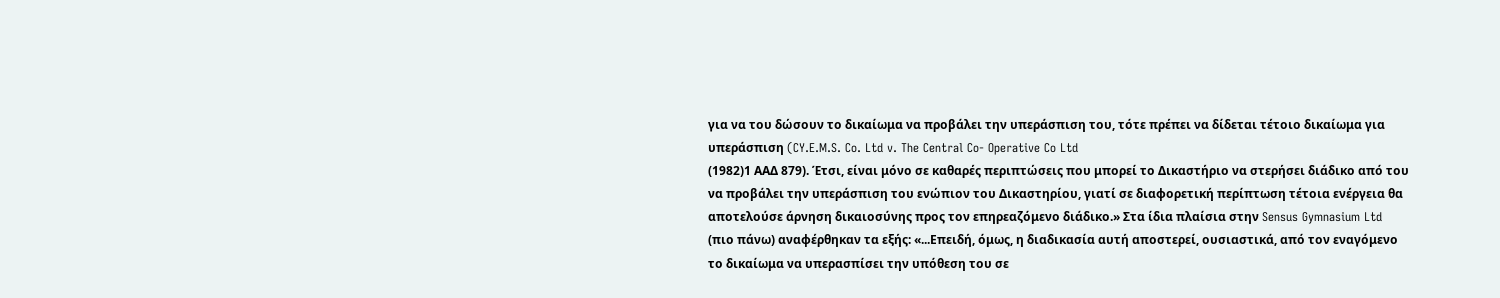για να του δώσουν το δικαίωμα να προβάλει την υπεράσπιση του, τότε πρέπει να δίδεται τέτοιο δικαίωμα για υπεράσπιση (CY.E.M.S. Co. Ltd v. The Central Co- Operative Co Ltd
(1982)1 ΑΑΔ 879). Έτσι, είναι μόνο σε καθαρές περιπτώσεις που μπορεί το Δικαστήριο να στερήσει διάδικο από του να προβάλει την υπεράσπιση του ενώπιον του Δικαστηρίου, γιατί σε διαφορετική περίπτωση τέτοια ενέργεια θα αποτελούσε άρνηση δικαιοσύνης προς τον επηρεαζόμενο διάδικο.» Στα ίδια πλαίσια στην Sensus Gymnasium Ltd (πιο πάνω) αναφέρθηκαν τα εξής: «...Επειδή, όμως, η διαδικασία αυτή αποστερεί, ουσιαστικά, από τον εναγόμενο το δικαίωμα να υπερασπίσει την υπόθεση του σε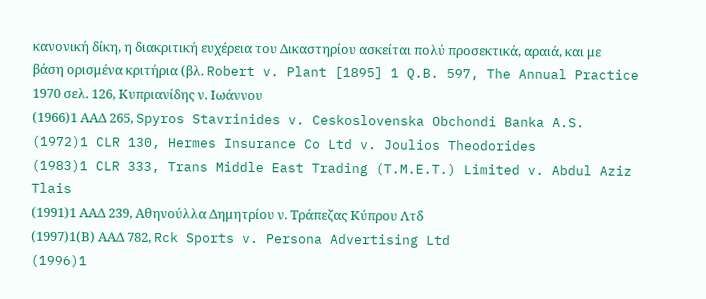κανονική δίκη, η διακριτική ευχέρεια του Δικαστηρίου ασκείται πολύ προσεκτικά, αραιά, και με βάση ορισμένα κριτήρια (βλ. Robert v. Plant [1895] 1 Q.B. 597, The Annual Practice 1970 σελ. 126, Κυπριανίδης ν. Ιωάννου
(1966)1 ΑΑΔ 265, Spyros Stavrinides v. Ceskoslovenska Obchondi Banka A.S.
(1972)1 CLR 130, Hermes Insurance Co Ltd v. Joulios Theodorides
(1983)1 CLR 333, Trans Middle East Trading (T.M.E.T.) Limited v. Abdul Aziz Tlais
(1991)1 ΑΑΔ 239, Αθηνούλλα Δημητρίου ν. Τράπεζας Κύπρου Λτδ
(1997)1(Β) ΑΑΔ 782, Rck Sports v. Persona Advertising Ltd
(1996)1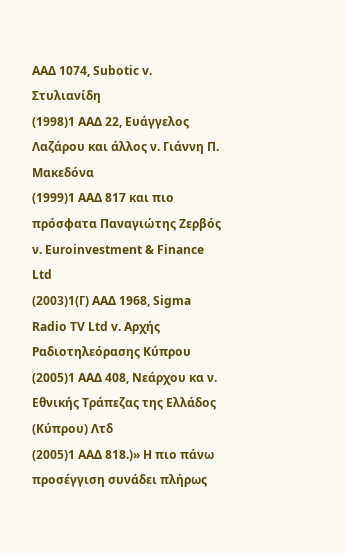ΑΑΔ 1074, Subotic v. Στυλιανίδη
(1998)1 ΑΑΔ 22, Ευάγγελος Λαζάρου και άλλος ν. Γιάννη Π. Μακεδόνα
(1999)1 ΑΑΔ 817 και πιο πρόσφατα Παναγιώτης Ζερβός ν. Euroinvestment & Finance Ltd
(2003)1(Γ) ΑΑΔ 1968, Sigma Radio TV Ltd v. Αρχής Ραδιοτηλεόρασης Κύπρου
(2005)1 ΑΑΔ 408, Νεάρχου κα ν. Εθνικής Τράπεζας της Ελλάδος (Κύπρου) Λτδ
(2005)1 ΑΑΔ 818.)» Η πιο πάνω προσέγγιση συνάδει πλήρως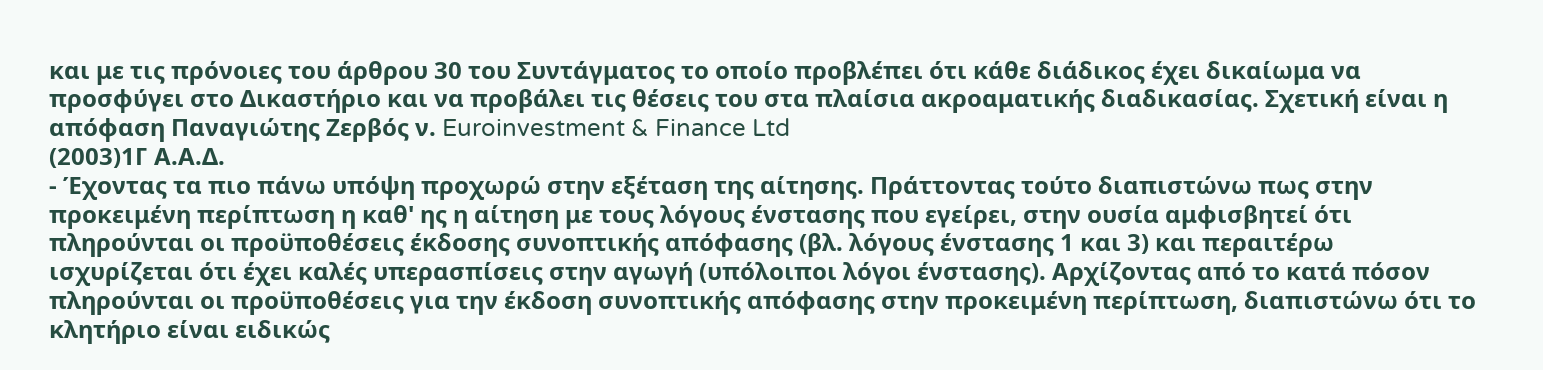και με τις πρόνοιες του άρθρου 30 του Συντάγματος το οποίο προβλέπει ότι κάθε διάδικος έχει δικαίωμα να προσφύγει στο Δικαστήριο και να προβάλει τις θέσεις του στα πλαίσια ακροαματικής διαδικασίας. Σχετική είναι η απόφαση Παναγιώτης Ζερβός ν. Euroinvestment & Finance Ltd
(2003)1Γ Α.Α.Δ.
- Έχοντας τα πιο πάνω υπόψη προχωρώ στην εξέταση της αίτησης. Πράττοντας τούτο διαπιστώνω πως στην προκειμένη περίπτωση η καθ' ης η αίτηση με τους λόγους ένστασης που εγείρει, στην ουσία αμφισβητεί ότι πληρούνται οι προϋποθέσεις έκδοσης συνοπτικής απόφασης (βλ. λόγους ένστασης 1 και 3) και περαιτέρω ισχυρίζεται ότι έχει καλές υπερασπίσεις στην αγωγή (υπόλοιποι λόγοι ένστασης). Αρχίζοντας από το κατά πόσον πληρούνται οι προϋποθέσεις για την έκδοση συνοπτικής απόφασης στην προκειμένη περίπτωση, διαπιστώνω ότι το κλητήριο είναι ειδικώς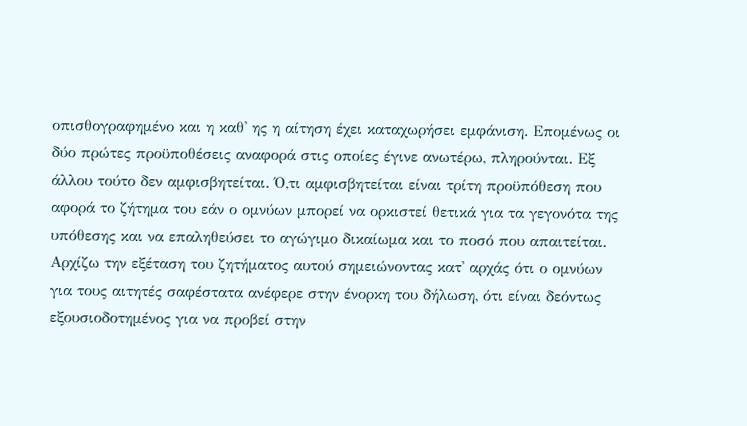οπισθογραφημένο και η καθ' ης η αίτηση έχει καταχωρήσει εμφάνιση. Επομένως οι δύο πρώτες προϋποθέσεις αναφορά στις οποίες έγινε ανωτέρω, πληρούνται. Εξ άλλου τούτο δεν αμφισβητείται. Ό,τι αμφισβητείται είναι τρίτη προϋπόθεση που αφορά το ζήτημα του εάν ο ομνύων μπορεί να ορκιστεί θετικά για τα γεγονότα της υπόθεσης και να επαληθεύσει το αγώγιμο δικαίωμα και το ποσό που απαιτείται. Αρχίζω την εξέταση του ζητήματος αυτού σημειώνοντας κατ' αρχάς ότι ο ομνύων για τους αιτητές σαφέστατα ανέφερε στην ένορκη του δήλωση, ότι είναι δεόντως εξουσιοδοτημένος για να προβεί στην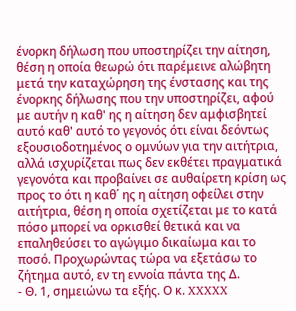ένορκη δήλωση που υποστηρίζει την αίτηση, θέση η οποία θεωρώ ότι παρέμεινε αλώβητη μετά την καταχώρηση της ένστασης και της ένορκης δήλωσης που την υποστηρίζει, αφού με αυτήν η καθ' ης η αίτηση δεν αμφισβητεί αυτό καθ' αυτό το γεγονός ότι είναι δεόντως εξουσιοδοτημένος ο ομνύων για την αιτήτρια, αλλά ισχυρίζεται πως δεν εκθέτει πραγματικά γεγονότα και προβαίνει σε αυθαίρετη κρίση ως προς το ότι η καθ΄ ης η αίτηση οφείλει στην αιτήτρια, θέση η οποία σχετίζεται με το κατά πόσο μπορεί να ορκισθεί θετικά και να επαληθεύσει το αγώγιμο δικαίωμα και το ποσό. Προχωρώντας τώρα να εξετάσω το ζήτημα αυτό, εν τη εννοία πάντα της Δ.
- Θ. 1, σημειώνω τα εξής. Ο κ. XXXXX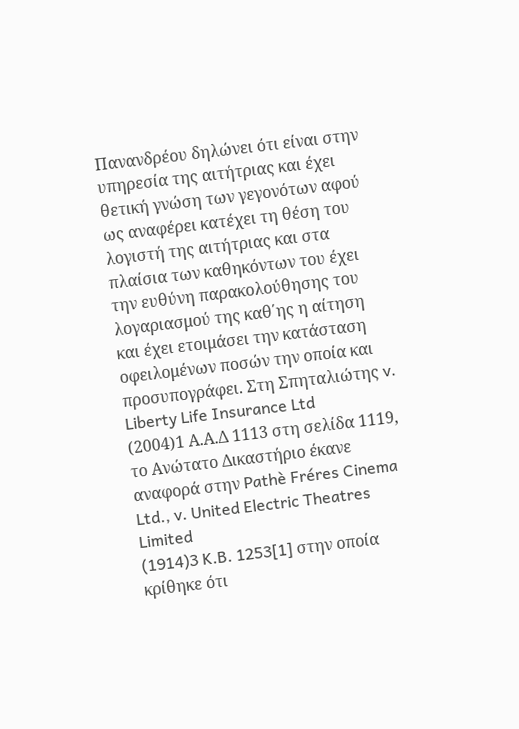Πανανδρέου δηλώνει ότι είναι στην υπηρεσία της αιτήτριας και έχει θετική γνώση των γεγονότων αφού ως αναφέρει κατέχει τη θέση του λογιστή της αιτήτριας και στα πλαίσια των καθηκόντων του έχει την ευθύνη παρακολούθησης του λογαριασμού της καθ΄ης η αίτηση και έχει ετοιμάσει την κατάσταση οφειλομένων ποσών την οποία και προσυπογράφει. Στη Σπηταλιώτης v. Liberty Life Insurance Ltd
(2004)1 Α.Α.Δ 1113 στη σελίδα 1119, το Ανώτατο Δικαστήριο έκανε αναφορά στην Pathè Fréres Cinema Ltd., v. United Electric Theatres Limited
(1914)3 K.B. 1253[1] στην οποία κρίθηκε ότι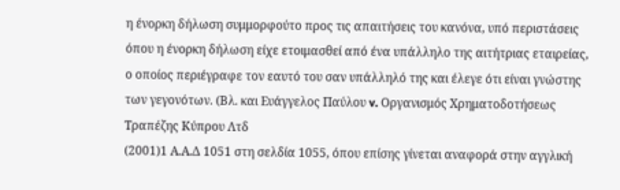η ένορκη δήλωση συμμορφούτο προς τις απαιτήσεις του κανόνα, υπό περιστάσεις όπου η ένορκη δήλωση είχε ετοιμασθεί από ένα υπάλληλο της αιτήτριας εταιρείας, ο οποίος περιέγραφε τον εαυτό του σαν υπάλληλό της και έλεγε ότι είναι γνώστης των γεγονότων. (Βλ. και Ευάγγελος Παύλου v. Οργανισμός Χρηματοδοτήσεως Τραπέζης Κύπρου Λτδ
(2001)1 Α.Α.Δ 1051 στη σελδία 1055, όπου επίσης γίνεται αναφορά στην αγγλική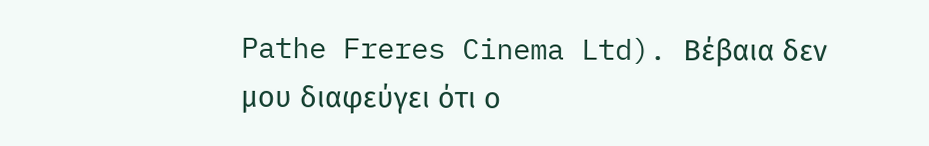Pathe Freres Cinema Ltd). Βέβαια δεν μου διαφεύγει ότι ο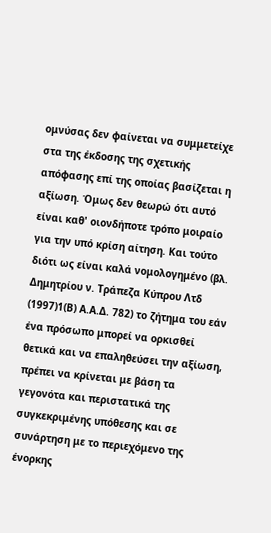ομνύσας δεν φαίνεται να συμμετείχε στα της έκδοσης της σχετικής απόφασης επί της οποίας βασίζεται η αξίωση. Όμως δεν θεωρώ ότι αυτό είναι καθ' οιονδήποτε τρόπο μοιραίο για την υπό κρίση αίτηση. Και τούτο διότι ως είναι καλά νομολογημένο (βλ. Δημητρίου ν. Τράπεζα Κύπρου Λτδ
(1997)1(Β) Α.Α.Δ. 782) το ζήτημα του εάν ένα πρόσωπο μπορεί να ορκισθεί θετικά και να επαληθεύσει την αξίωση, πρέπει να κρίνεται με βάση τα γεγονότα και περιστατικά της συγκεκριμένης υπόθεσης και σε συνάρτηση με το περιεχόμενο της ένορκης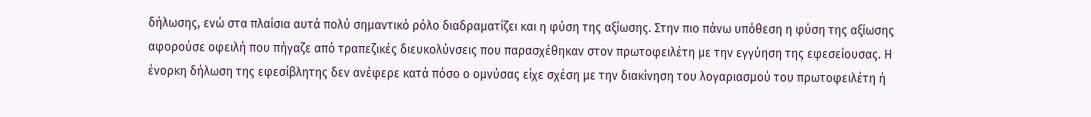δήλωσης, ενώ στα πλαίσια αυτά πολύ σημαντικό ρόλο διαδραματίζει και η φύση της αξίωσης. Στην πιο πάνω υπόθεση η φύση της αξίωσης αφορούσε οφειλή που πήγαζε από τραπεζικές διευκολύνσεις που παρασχέθηκαν στον πρωτοφειλέτη με την εγγύηση της εφεσείουσας. Η ένορκη δήλωση της εφεσίβλητης δεν ανέφερε κατά πόσο ο ομνύσας είχε σχέση με την διακίνηση του λογαριασμού του πρωτοφειλέτη ή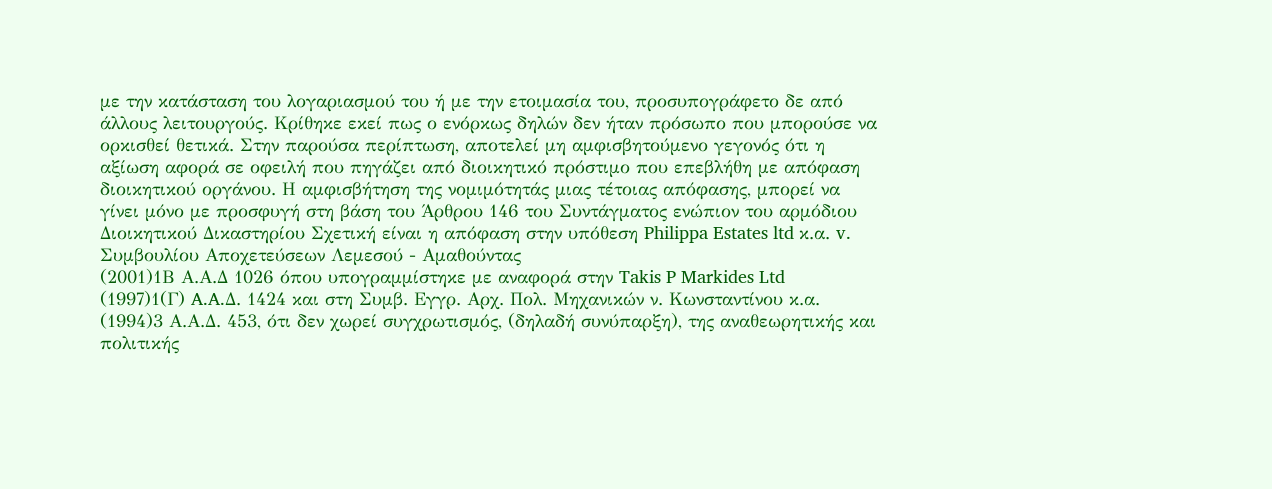με την κατάσταση του λογαριασμού του ή με την ετοιμασία του, προσυπογράφετο δε από άλλους λειτουργούς. Κρίθηκε εκεί πως ο ενόρκως δηλών δεν ήταν πρόσωπο που μπορούσε να ορκισθεί θετικά. Στην παρούσα περίπτωση, αποτελεί μη αμφισβητούμενο γεγονός ότι η αξίωση αφορά σε οφειλή που πηγάζει από διοικητικό πρόστιμο που επεβλήθη με απόφαση διοικητικού οργάνου. Η αμφισβήτηση της νομιμότητάς μιας τέτοιας απόφασης, μπορεί να γίνει μόνο με προσφυγή στη βάση του Άρθρου 146 του Συντάγματος ενώπιον του αρμόδιου Διοικητικού Δικαστηρίου Σχετική είναι η απόφαση στην υπόθεση Philippa Estates ltd κ.α. v. Συμβουλίου Αποχετεύσεων Λεμεσού - Αμαθούντας
(2001)1Β Α.Α.Δ 1026 όπου υπογραμμίστηκε με αναφορά στην Takis P Markides Ltd
(1997)1(Γ) A.A.Δ. 1424 και στη Συμβ. Εγγρ. Αρχ. Πολ. Μηχανικών ν. Κωνσταντίνου κ.α.
(1994)3 Α.Α.Δ. 453, ότι δεν χωρεί συγχρωτισμός, (δηλαδή συνύπαρξη), της αναθεωρητικής και πολιτικής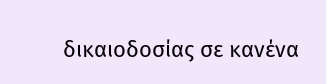δικαιοδοσίας σε κανένα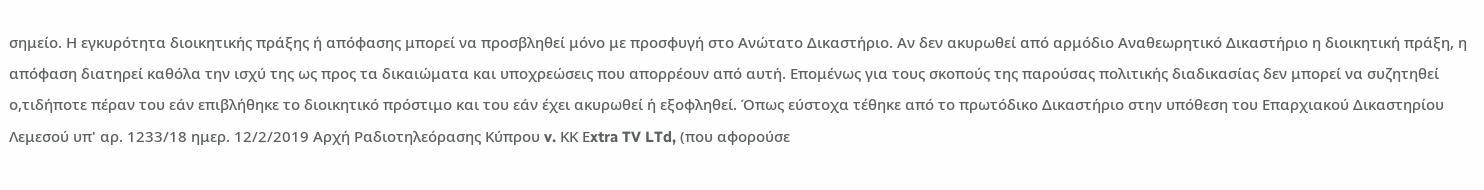σημείο. Η εγκυρότητα διοικητικής πράξης ή απόφασης μπορεί να προσβληθεί μόνο με προσφυγή στο Ανώτατο Δικαστήριο. Αν δεν ακυρωθεί από αρμόδιο Αναθεωρητικό Δικαστήριο η διοικητική πράξη, η απόφαση διατηρεί καθόλα την ισχύ της ως προς τα δικαιώματα και υποχρεώσεις που απορρέουν από αυτή. Επομένως για τους σκοπούς της παρούσας πολιτικής διαδικασίας δεν μπορεί να συζητηθεί ο,τιδήποτε πέραν του εάν επιβλήθηκε το διοικητικό πρόστιμο και του εάν έχει ακυρωθεί ή εξοφληθεί. Όπως εύστοχα τέθηκε από το πρωτόδικο Δικαστήριο στην υπόθεση του Επαρχιακού Δικαστηρίου Λεμεσού υπ' αρ. 1233/18 ημερ. 12/2/2019 Αρχή Ραδιοτηλεόρασης Κύπρου v. ΚΚ Εxtra TV LTd, (που αφορούσε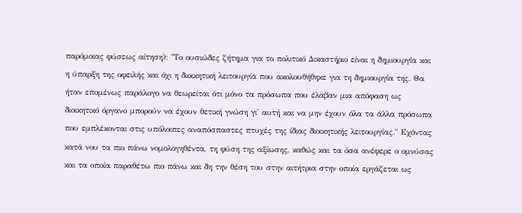παρόμοιας φύσεως αίτηση): "Το ουσιώδες ζήτημα για το πολιτικό Δικαστήριο είναι η δημιουργία και η ύπαρξη της οφειλής και όχι η διοικητική λειτουργία που ακολουθήθηκε για τη δημιουργία της. Θα ήταν επομένως παράλογο να θεωρείται ότι μόνο τα πρόσωπα που έλαβαν μια απόφαση ως διοικητικό όργανο μπορούν να έχουν θετική γνώση γι' αυτή και να μην έχουν όλα τα άλλα πρόσωπα που εμπλέκονται στις υπόλοιπες αναπόσπαστες πτυχές της ίδιας διοικητικής λειτουργίας." Εχόντας κατά νου τα πιο πάνω νομολογηθέντα, τη φύση της αξίωσης, καθώς και τα όσα ανέφερε ο ομνύσας και τα οποία παραθέτω πιο πάνω και δη την θέση του στην αιτήτρια στην οποία εργάζεται ως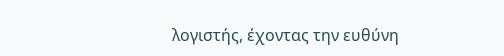λογιστής, έχοντας την ευθύνη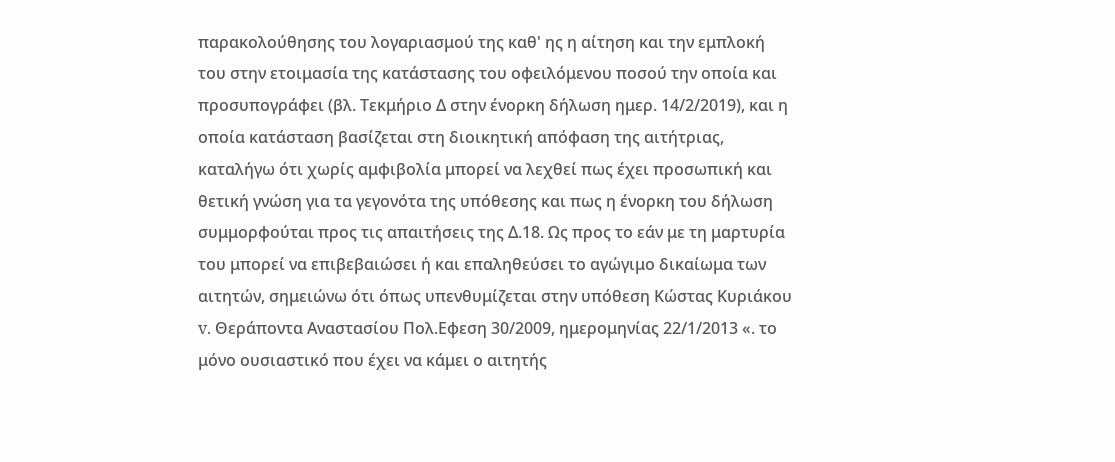παρακολούθησης του λογαριασμού της καθ' ης η αίτηση και την εμπλοκή του στην ετοιμασία της κατάστασης του οφειλόμενου ποσού την οποία και προσυπογράφει (βλ. Τεκμήριο Δ στην ένορκη δήλωση ημερ. 14/2/2019), και η οποία κατάσταση βασίζεται στη διοικητική απόφαση της αιτήτριας, καταλήγω ότι χωρίς αμφιβολία μπορεί να λεχθεί πως έχει προσωπική και θετική γνώση για τα γεγονότα της υπόθεσης και πως η ένορκη του δήλωση συμμορφούται προς τις απαιτήσεις της Δ.18. Ως προς το εάν με τη μαρτυρία του μπορεί να επιβεβαιώσει ή και επαληθεύσει το αγώγιμο δικαίωμα των αιτητών, σημειώνω ότι όπως υπενθυμίζεται στην υπόθεση Κώστας Κυριάκου v. Θεράποντα Αναστασίου Πολ.Εφεση 30/2009, ημερομηνίας 22/1/2013 «. το μόνο ουσιαστικό που έχει να κάμει ο αιτητής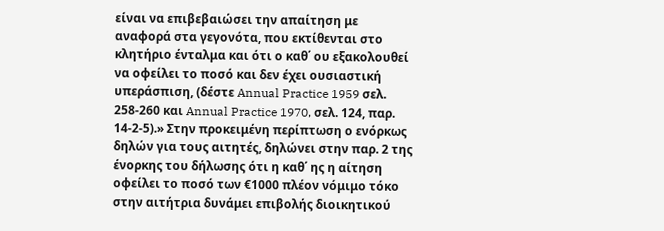είναι να επιβεβαιώσει την απαίτηση με αναφορά στα γεγονότα, που εκτίθενται στο κλητήριο ένταλμα και ότι ο καθ΄ ου εξακολουθεί να οφείλει το ποσό και δεν έχει ουσιαστική υπεράσπιση, (δέστε Annual Practice 1959 σελ. 258-260 και Annual Practice 1970, σελ. 124, παρ. 14-2-5).» Στην προκειμένη περίπτωση ο ενόρκως δηλών για τους αιτητές, δηλώνει στην παρ. 2 της ένορκης του δήλωσης ότι η καθ΄ ης η αίτηση οφείλει το ποσό των €1000 πλέον νόμιμο τόκο στην αιτήτρια δυνάμει επιβολής διοικητικού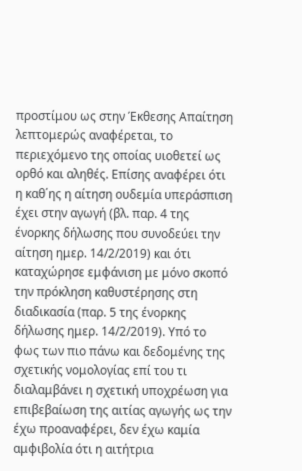προστίμου ως στην Έκθεσης Απαίτηση λεπτομερώς αναφέρεται, το περιεχόμενο της οποίας υιοθετεί ως ορθό και αληθές. Επίσης αναφέρει ότι η καθ΄ης η αίτηση ουδεμία υπεράσπιση έχει στην αγωγή (βλ. παρ. 4 της ένορκης δήλωσης που συνοδεύει την αίτηση ημερ. 14/2/2019) και ότι καταχώρησε εμφάνιση με μόνο σκοπό την πρόκληση καθυστέρησης στη διαδικασία (παρ. 5 της ένορκης δήλωσης ημερ. 14/2/2019). Υπό το φως των πιο πάνω και δεδομένης της σχετικής νομολογίας επί του τι διαλαμβάνει η σχετική υποχρέωση για επιβεβαίωση της αιτίας αγωγής ως την έχω προαναφέρει, δεν έχω καμία αμφιβολία ότι η αιτήτρια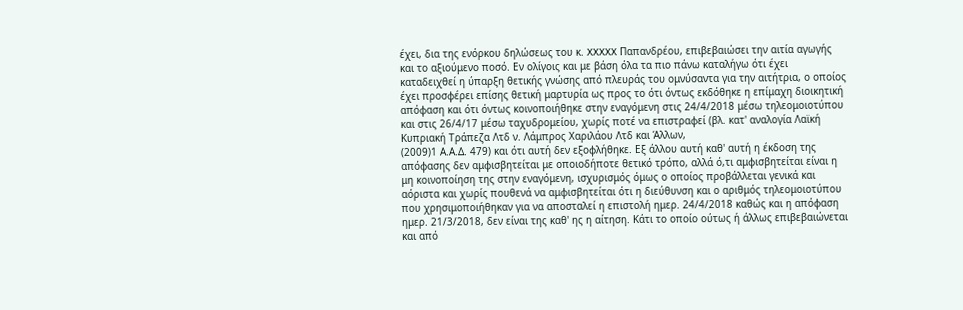έχει, δια της ενόρκου δηλώσεως του κ. XXXXX Παπανδρέου, επιβεβαιώσει την αιτία αγωγής και το αξιούμενο ποσό. Εν ολίγοις και με βάση όλα τα πιο πάνω καταλήγω ότι έχει καταδειχθεί η ύπαρξη θετικής γνώσης από πλευράς του ομνύσαντα για την αιτήτρια, ο οποίος έχει προσφέρει επίσης θετική μαρτυρία ως προς το ότι όντως εκδόθηκε η επίμαχη διοικητική απόφαση και ότι όντως κοινοποιήθηκε στην εναγόμενη στις 24/4/2018 μέσω τηλεομοιοτύπου και στις 26/4/17 μέσω ταχυδρομείου, χωρίς ποτέ να επιστραφεί (βλ. κατ' αναλογία Λαϊκή Κυπριακή Τράπεζα Λτδ ν. Λάμπρος Χαριλάου Λτδ και Άλλων,
(2009)1 Α.Α.Δ. 479) και ότι αυτή δεν εξοφλήθηκε. Εξ άλλου αυτή καθ' αυτή η έκδοση της απόφασης δεν αμφισβητείται με οποιοδήποτε θετικό τρόπο, αλλά ό,τι αμφισβητείται είναι η μη κοινοποίηση της στην εναγόμενη, ισχυρισμός όμως ο οποίος προβάλλεται γενικά και αόριστα και χωρίς πουθενά να αμφισβητείται ότι η διεύθυνση και ο αριθμός τηλεομοιοτύπου που χρησιμοποιήθηκαν για να αποσταλεί η επιστολή ημερ. 24/4/2018 καθώς και η απόφαση ημερ. 21/3/2018, δεν είναι της καθ' ης η αίτηση. Κάτι το οποίο ούτως ή άλλως επιβεβαιώνεται και από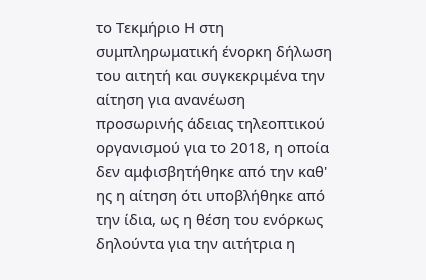το Τεκμήριο Η στη συμπληρωματική ένορκη δήλωση του αιτητή και συγκεκριμένα την αίτηση για ανανέωση προσωρινής άδειας τηλεοπτικού οργανισμού για το 2018, η οποία δεν αμφισβητήθηκε από την καθ' ης η αίτηση ότι υποβλήθηκε από την ίδια, ως η θέση του ενόρκως δηλούντα για την αιτήτρια η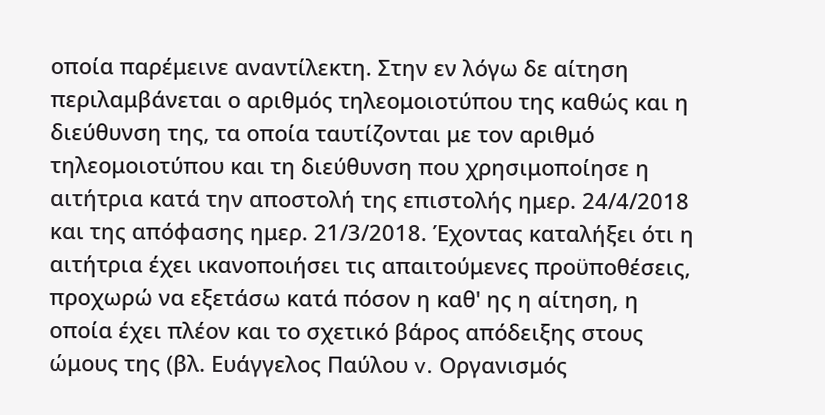οποία παρέμεινε αναντίλεκτη. Στην εν λόγω δε αίτηση περιλαμβάνεται ο αριθμός τηλεομοιοτύπου της καθώς και η διεύθυνση της, τα οποία ταυτίζονται με τον αριθμό τηλεομοιοτύπου και τη διεύθυνση που χρησιμοποίησε η αιτήτρια κατά την αποστολή της επιστολής ημερ. 24/4/2018 και της απόφασης ημερ. 21/3/2018. Έχοντας καταλήξει ότι η αιτήτρια έχει ικανοποιήσει τις απαιτούμενες προϋποθέσεις, προχωρώ να εξετάσω κατά πόσον η καθ' ης η αίτηση, η οποία έχει πλέον και το σχετικό βάρος απόδειξης στους ώμους της (βλ. Ευάγγελος Παύλου v. Οργανισμός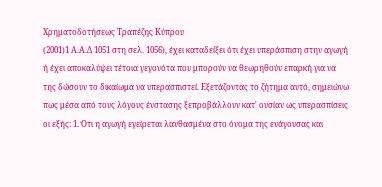Χρηματοδοτήσεως Τραπέζης Κύπρου
(2001)1 Α.Α.Δ 1051 στη σελ. 1056), έχει καταδείξει ότι έχει υπεράσπιση στην αγωγή ή έχει αποκαλύψει τέτοια γεγονότα που μπορούν να θεωρηθούν επαρκή για να της δώσουν το δικαίωμα να υπερασπιστεί. Εξετάζοντας το ζήτημα αυτό, σημειώνω πως μέσα από τους λόγους ένστασης ξεπροβάλλουν κατ' ουσίαν ως υπερασπίσεις οι εξής: 1. Ότι η αγωγή εγείρεται λανθασμένα στο όνομα της ενάγουσας και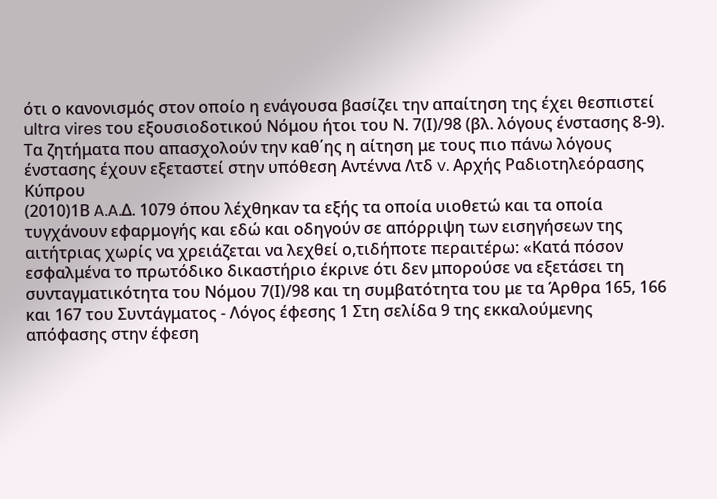ότι ο κανονισμός στον οποίο η ενάγουσα βασίζει την απαίτηση της έχει θεσπιστεί ultra vires του εξουσιοδοτικού Νόμου ήτοι του Ν. 7(Ι)/98 (βλ. λόγους ένστασης 8-9). Τα ζητήματα που απασχολούν την καθ΄ης η αίτηση με τους πιο πάνω λόγους ένστασης έχουν εξεταστεί στην υπόθεση Αντέννα Λτδ v. Αρχής Ραδιοτηλεόρασης Κύπρου
(2010)1Β A.A.Δ. 1079 όπου λέχθηκαν τα εξής τα οποία υιοθετώ και τα οποία τυγχάνουν εφαρμογής και εδώ και οδηγούν σε απόρριψη των εισηγήσεων της αιτήτριας χωρίς να χρειάζεται να λεχθεί ο,τιδήποτε περαιτέρω: «Κατά πόσον εσφαλμένα το πρωτόδικο δικαστήριο έκρινε ότι δεν μπορούσε να εξετάσει τη συνταγματικότητα του Νόμου 7(Ι)/98 και τη συμβατότητα του με τα Άρθρα 165, 166 και 167 του Συντάγματος - Λόγος έφεσης 1 Στη σελίδα 9 της εκκαλούμενης απόφασης στην έφεση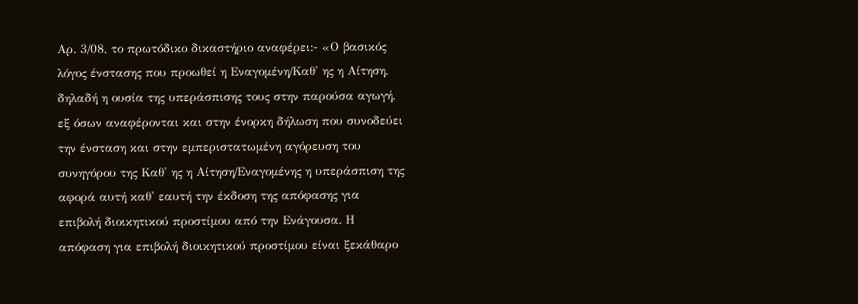Αρ. 3/08, το πρωτόδικο δικαστήριο αναφέρει:- «Ο βασικός λόγος ένστασης που προωθεί η Εναγομένη/Καθ' ης η Αίτηση, δηλαδή η ουσία της υπεράσπισης τους στην παρούσα αγωγή, εξ όσων αναφέρονται και στην ένορκη δήλωση που συνοδεύει την ένσταση και στην εμπεριστατωμένη αγόρευση του συνηγόρου της Καθ' ης η Αίτηση/Εναγομένης η υπεράσπιση της αφορά αυτή καθ' εαυτή την έκδοση της απόφασης για επιβολή διοικητικού προστίμου από την Ενάγουσα. Η απόφαση για επιβολή διοικητικού προστίμου είναι ξεκάθαρο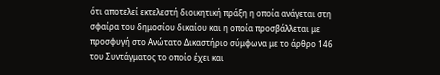ότι αποτελεί εκτελεστή διοικητική πράξη η οποία ανάγεται στη σφαίρα του δημοσίου δικαίου και η οποία προσβάλλεται με προσφυγή στο Ανώτατο Δικαστήριο σύμφωνα με το άρθρο 146 του Συντάγματος το οποίο έχει και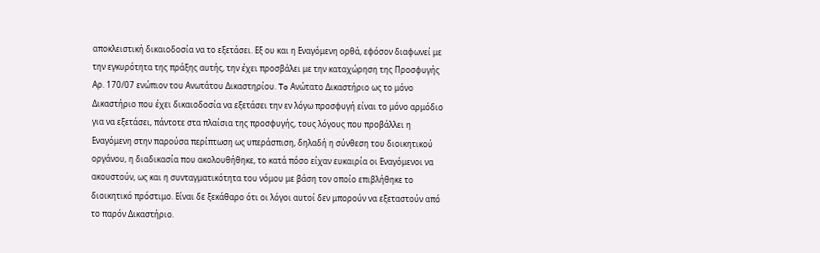αποκλειστική δικαιοδοσία να το εξετάσει. Εξ ου και η Εναγόμενη ορθά, εφόσον διαφωνεί με την εγκυρότητα της πράξης αυτής, την έχει προσβάλει με την καταχώρηση της Προσφυγής Αρ. 170/07 ενώπιον του Ανωτάτου Δικαστηρίου. To Ανώτατο Δικαστήριο ως το μόνο Δικαστήριο που έχει δικαιοδοσία να εξετάσει την εν λόγω προσφυγή είναι το μόνο αρμόδιο για να εξετάσει, πάντοτε στα πλαίσια της προσφυγής, τους λόγους που προβάλλει η Εναγόμενη στην παρούσα περίπτωση ως υπεράσπιση, δηλαδή η σύνθεση του διοικητικού οργάνου, η διαδικασία που ακολουθήθηκε, το κατά πόσο είχαν ευκαιρία οι Εναγόμενοι να ακουστούν, ως και η συνταγματικότητα του νόμου με βάση τον οποίο επιβλήθηκε το διοικητικό πρόστιμο. Είναι δε ξεκάθαρο ότι οι λόγοι αυτοί δεν μπορούν να εξεταστούν από το παρόν Δικαστήριο.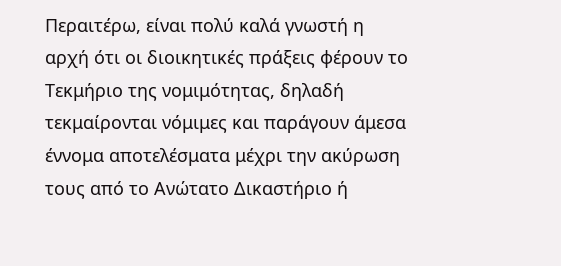Περαιτέρω, είναι πολύ καλά γνωστή η αρχή ότι οι διοικητικές πράξεις φέρουν το Τεκμήριο της νομιμότητας, δηλαδή τεκμαίρονται νόμιμες και παράγουν άμεσα έννομα αποτελέσματα μέχρι την ακύρωση τους από το Ανώτατο Δικαστήριο ή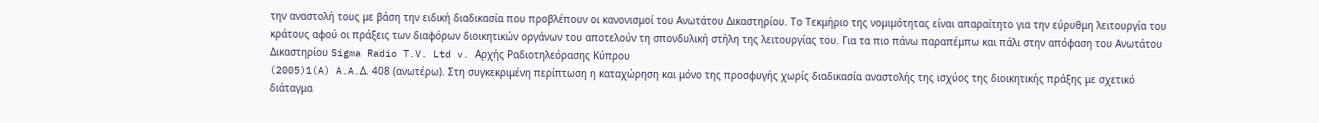την αναστολή τους με βάση την ειδική διαδικασία που προβλέπουν οι κανονισμοί του Ανωτάτου Δικαστηρίου. Το Τεκμήριο της νομιμότητας είναι απαραίτητο για την εύρυθμη λειτουργία του κράτους αφού οι πράξεις των διαφόρων διοικητικών οργάνων του αποτελούν τη σπονδυλική στήλη της λειτουργίας του. Για τα πιο πάνω παραπέμπω και πάλι στην απόφαση του Ανωτάτου Δικαστηρίου Sigma Radio T.V. Ltd v. Αρχής Ραδιοτηλεόρασης Κύπρου
(2005)1(A) A.A.Δ. 408 (ανωτέρω). Στη συγκεκριμένη περίπτωση η καταχώρηση και μόνο της προσφυγής χωρίς διαδικασία αναστολής της ισχύος της διοικητικής πράξης με σχετικό διάταγμα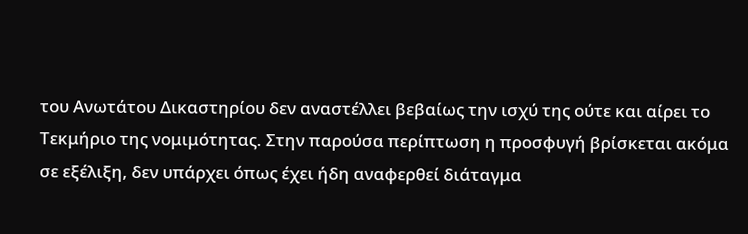του Ανωτάτου Δικαστηρίου δεν αναστέλλει βεβαίως την ισχύ της ούτε και αίρει το Τεκμήριο της νομιμότητας. Στην παρούσα περίπτωση η προσφυγή βρίσκεται ακόμα σε εξέλιξη, δεν υπάρχει όπως έχει ήδη αναφερθεί διάταγμα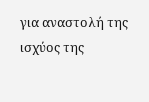για αναστολή της ισχύος της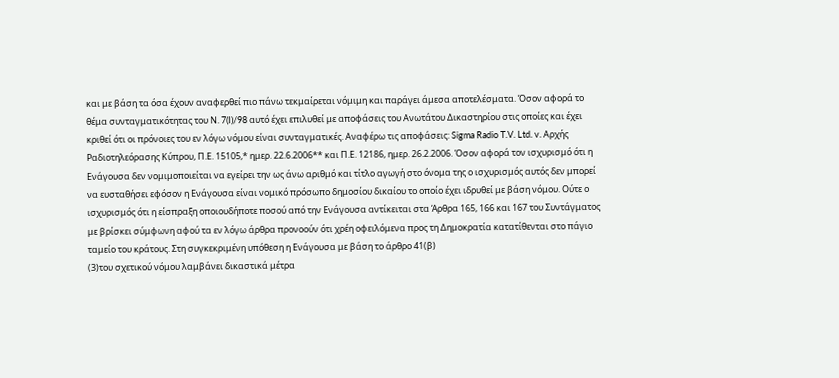και με βάση τα όσα έχουν αναφερθεί πιο πάνω τεκμαίρεται νόμιμη και παράγει άμεσα αποτελέσματα. Όσον αφορά το θέμα συνταγματικότητας του Ν. 7(I)/98 αυτό έχει επιλυθεί με αποφάσεις του Ανωτάτου Δικαστηρίου στις οποίες και έχει κριθεί ότι οι πρόνοιες του εν λόγω νόμου είναι συνταγματικές. Αναφέρω τις αποφάσεις: Sigma Radio T.V. Ltd. v. Αρχής Ραδιοτηλεόρασης Κύπρου, Π.Ε. 15105,* ημερ. 22.6.2006** και Π.Ε. 12186, ημερ. 26.2.2006. Όσον αφορά τον ισχυρισμό ότι η Ενάγουσα δεν νομιμοποιείται να εγείρει την ως άνω αριθμό και τίτλο αγωγή στο όνομα της ο ισχυρισμός αυτός δεν μπορεί να ευσταθήσει εφόσον η Ενάγουσα είναι νομικό πρόσωπο δημοσίου δικαίου το οποίο έχει ιδρυθεί με βάση νόμου. Ούτε ο ισχυρισμός ότι η είσπραξη οποιουδήποτε ποσού από την Ενάγουσα αντίκειται στα Άρθρα 165, 166 και 167 του Συντάγματος με βρίσκει σύμφωνη αφού τα εν λόγω άρθρα προνοούν ότι χρέη οφειλόμενα προς τη Δημοκρατία κατατίθενται στο πάγιο ταμείο του κράτους. Στη συγκεκριμένη υπόθεση η Ενάγουσα με βάση το άρθρο 41(β)
(3)του σχετικού νόμου λαμβάνει δικαστικά μέτρα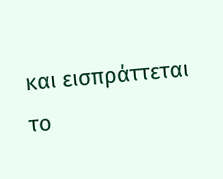και εισπράττεται το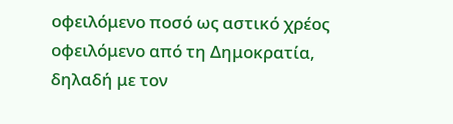οφειλόμενο ποσό ως αστικό χρέος οφειλόμενο από τη Δημοκρατία, δηλαδή με τον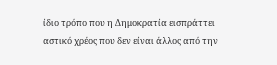ίδιο τρόπο που η Δημοκρατία εισπράττει αστικό χρέος που δεν είναι άλλος από την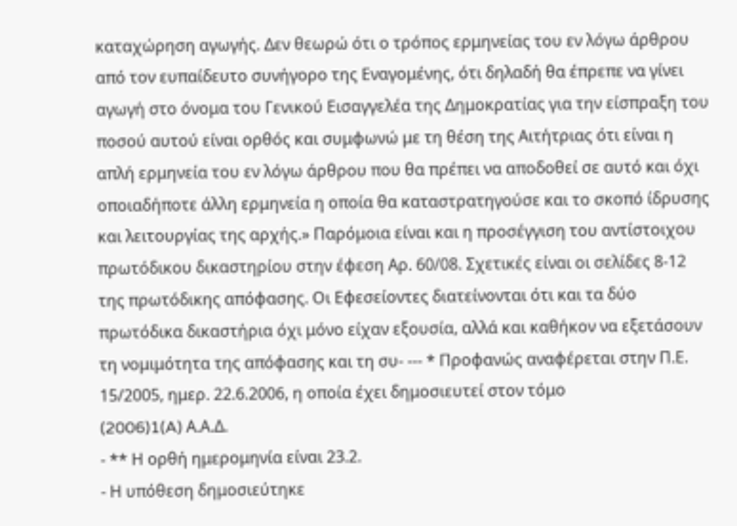καταχώρηση αγωγής. Δεν θεωρώ ότι ο τρόπος ερμηνείας του εν λόγω άρθρου από τον ευπαίδευτο συνήγορο της Εναγομένης, ότι δηλαδή θα έπρεπε να γίνει αγωγή στο όνομα του Γενικού Εισαγγελέα της Δημοκρατίας για την είσπραξη του ποσού αυτού είναι ορθός και συμφωνώ με τη θέση της Αιτήτριας ότι είναι η απλή ερμηνεία του εν λόγω άρθρου που θα πρέπει να αποδοθεί σε αυτό και όχι οποιαδήποτε άλλη ερμηνεία η οποία θα καταστρατηγούσε και το σκοπό ίδρυσης και λειτουργίας της αρχής.» Παρόμοια είναι και η προσέγγιση του αντίστοιχου πρωτόδικου δικαστηρίου στην έφεση Αρ. 60/08. Σχετικές είναι οι σελίδες 8-12 της πρωτόδικης απόφασης. Οι Εφεσείοντες διατείνονται ότι και τα δύο πρωτόδικα δικαστήρια όχι μόνο είχαν εξουσία, αλλά και καθήκον να εξετάσουν τη νομιμότητα της απόφασης και τη συ- --- * Προφανώς αναφέρεται στην Π.Ε. 15/2005, ημερ. 22.6.2006, η οποία έχει δημοσιευτεί στον τόμο
(2006)1(A) Α.Α.Δ.
- ** Η ορθή ημερομηνία είναι 23.2.
- Η υπόθεση δημοσιεύτηκε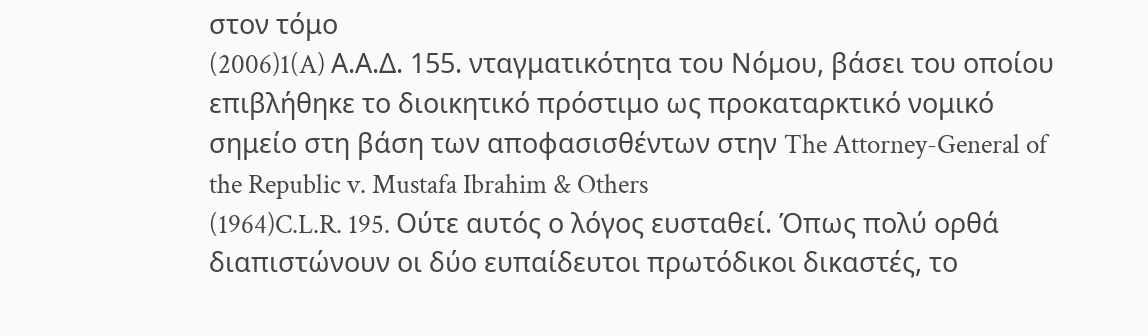στον τόμο
(2006)1(A) Α.Α.Δ. 155. νταγματικότητα του Νόμου, βάσει του οποίου επιβλήθηκε το διοικητικό πρόστιμο ως προκαταρκτικό νομικό σημείο στη βάση των αποφασισθέντων στην The Attorney-General of the Republic v. Mustafa Ibrahim & Others
(1964)C.L.R. 195. Ούτε αυτός ο λόγος ευσταθεί. Όπως πολύ ορθά διαπιστώνουν οι δύο ευπαίδευτοι πρωτόδικοι δικαστές, το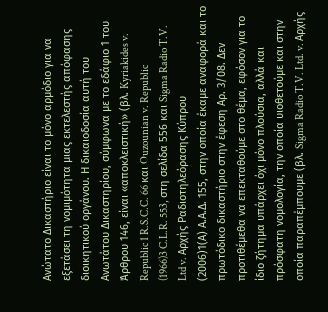Ανώτατο Δικαστήριο είναι το μόνο αρμόδιο για να εξετάσει τη νομιμότητα μιας εκτελεστής απόφασης διοικητικού οργάνου. Η δικαιοδοσία αυτή του Ανωτάτου Δικαστηρίου, σύμφωνα με το εδάφιο 1 του Άρθρου 146, είναι «αποκλειστική» (βλ. Kyriakides v. Republic 1 R.S.C.C. 66 και Ouzounian v. Republic
(1966)3 C.L.R. 553, στη σελίδα 556 και Sigma Radio T.V. Ltd v. Αρχής Ραδιοτηλεόρασης Κύπρου
(2006)1(Α) Α.Α.Δ. 155, στην οποία έκαμε αναφορά και το πρωτόδικο δικαστήριο στην έφεση Αρ. 3/08. Δεν προτιθέμεθα να επεκταθούμε στο θέμα, εφόσον για το ίδιο ζήτημα υπάρχει όχι μόνο πλούσια, αλλά και πρόσφατη νομολογία, την οποία υιοθετούμε και στην οποία παραπέμπουμε (βλ. Sigma Radio T.V. Ltd. v. Αρχής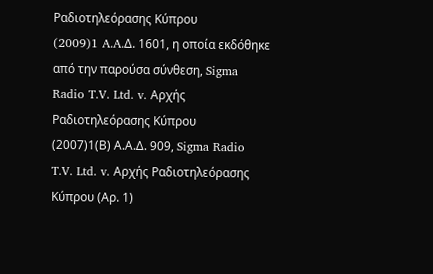Ραδιοτηλεόρασης Κύπρου
(2009)1 A.A.Δ. 1601, η οποία εκδόθηκε από την παρούσα σύνθεση, Sigma Radio T.V. Ltd. v. Αρχής Ραδιοτηλεόρασης Κύπρου
(2007)1(Β) Α.Α.Δ. 909, Sigma Radio T.V. Ltd. v. Αρχής Ραδιοτηλεόρασης Κύπρου (Αρ. 1)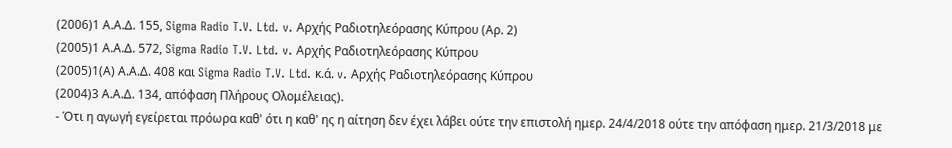(2006)1 Α.Α.Δ. 155, Sigma Radio T.V. Ltd. v. Αρχής Ραδιοτηλεόρασης Κύπρου (Αρ. 2)
(2005)1 Α.Α.Δ. 572, Sigma Radio T.V. Ltd. v. Αρχής Ραδιοτηλεόρασης Κύπρου
(2005)1(Α) Α.Α.Δ. 408 και Sigma Radio T.V. Ltd. κ.ά. v. Αρχής Ραδιοτηλεόρασης Κύπρου
(2004)3 Α.Α.Δ. 134, απόφαση Πλήρους Ολομέλειας).
- Ότι η αγωγή εγείρεται πρόωρα καθ' ότι η καθ' ης η αίτηση δεν έχει λάβει ούτε την επιστολή ημερ. 24/4/2018 ούτε την απόφαση ημερ. 21/3/2018 με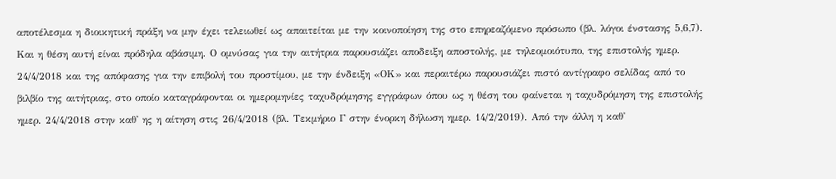αποτέλεσμα η διοικητική πράξη να μην έχει τελειωθεί ως απαιτείται με την κοινοποίηση της στο επηρεαζόμενο πρόσωπο (βλ. λόγοι ένστασης 5,6,7). Και η θέση αυτή είναι πρόδηλα αβάσιμη. Ο ομνύσας για την αιτήτρια παρουσιάζει αποδειξη αποστολής, με τηλεομοιότυπο, της επιστολής ημερ. 24/4/2018 και της απόφασης για την επιβολή του προστίμου, με την ένδειξη «ΟΚ» και περαιτέρω παρουσιάζει πιστό αντίγραφο σελίδας από το βιλβίο της αιτήτριας, στο οποίο καταγράφονται οι ημερομηνίες ταχυδρόμησης εγγράφων όπου ως η θέση του φαίνεται η ταχυδρόμηση της επιστολής ημερ. 24/4/2018 στην καθ' ης η αίτηση στις 26/4/2018 (βλ. Τεκμήριο Γ στην ένορκη δήλωση ημερ. 14/2/2019). Από την άλλη η καθ'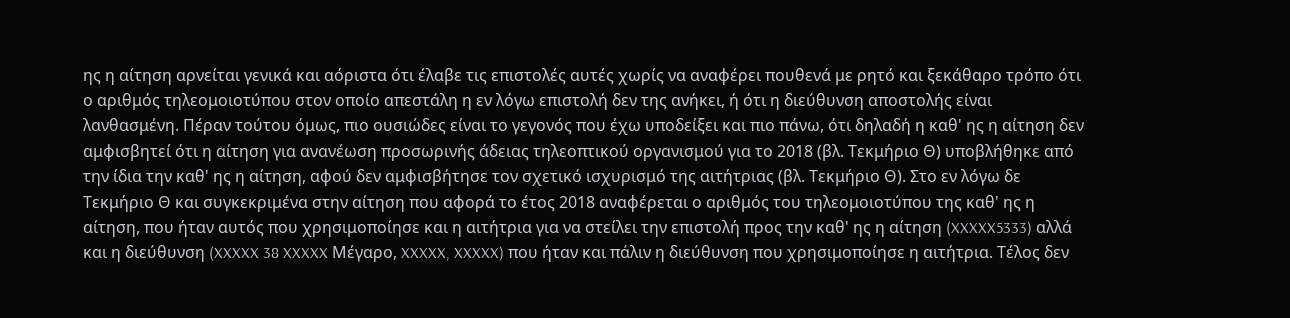ης η αίτηση αρνείται γενικά και αόριστα ότι έλαβε τις επιστολές αυτές χωρίς να αναφέρει πουθενά με ρητό και ξεκάθαρο τρόπο ότι ο αριθμός τηλεομοιοτύπου στον οποίο απεστάλη η εν λόγω επιστολή δεν της ανήκει, ή ότι η διεύθυνση αποστολής είναι λανθασμένη. Πέραν τούτου όμως, πιο ουσιώδες είναι το γεγονός που έχω υποδείξει και πιο πάνω, ότι δηλαδή η καθ' ης η αίτηση δεν αμφισβητεί ότι η αίτηση για ανανέωση προσωρινής άδειας τηλεοπτικού οργανισμού για το 2018 (βλ. Τεκμήριο Θ) υποβλήθηκε από την ίδια την καθ' ης η αίτηση, αφού δεν αμφισβήτησε τον σχετικό ισχυρισμό της αιτήτριας (βλ. Τεκμήριο Θ). Στο εν λόγω δε Τεκμήριο Θ και συγκεκριμένα στην αίτηση που αφορά το έτος 2018 αναφέρεται ο αριθμός του τηλεομοιοτύπου της καθ' ης η αίτηση, που ήταν αυτός που χρησιμοποίησε και η αιτήτρια για να στείλει την επιστολή προς την καθ' ης η αίτηση (XXXXX5333) αλλά και η διεύθυνση (XXXXX 38 XXXXX Μέγαρο, XXXXX, XXXXX) που ήταν και πάλιν η διεύθυνση που χρησιμοποίησε η αιτήτρια. Τέλος δεν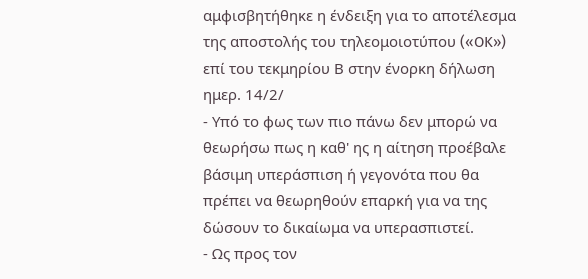αμφισβητήθηκε η ένδειξη για το αποτέλεσμα της αποστολής του τηλεομοιοτύπου («OK») επί του τεκμηρίου Β στην ένορκη δήλωση ημερ. 14/2/
- Υπό το φως των πιο πάνω δεν μπορώ να θεωρήσω πως η καθ' ης η αίτηση προέβαλε βάσιμη υπεράσπιση ή γεγονότα που θα πρέπει να θεωρηθούν επαρκή για να της δώσουν το δικαίωμα να υπερασπιστεί.
- Ως προς τον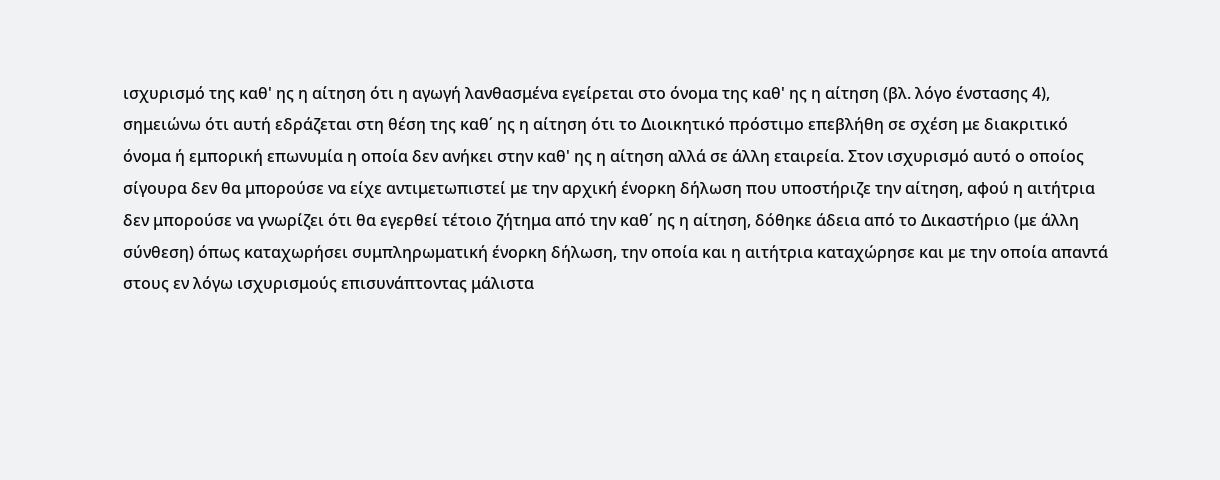ισχυρισμό της καθ' ης η αίτηση ότι η αγωγή λανθασμένα εγείρεται στο όνομα της καθ' ης η αίτηση (βλ. λόγο ένστασης 4), σημειώνω ότι αυτή εδράζεται στη θέση της καθ΄ ης η αίτηση ότι το Διοικητικό πρόστιμο επεβλήθη σε σχέση με διακριτικό όνομα ή εμπορική επωνυμία η οποία δεν ανήκει στην καθ' ης η αίτηση αλλά σε άλλη εταιρεία. Στον ισχυρισμό αυτό ο οποίος σίγουρα δεν θα μπορούσε να είχε αντιμετωπιστεί με την αρχική ένορκη δήλωση που υποστήριζε την αίτηση, αφού η αιτήτρια δεν μπορούσε να γνωρίζει ότι θα εγερθεί τέτοιο ζήτημα από την καθ΄ ης η αίτηση, δόθηκε άδεια από το Δικαστήριο (με άλλη σύνθεση) όπως καταχωρήσει συμπληρωματική ένορκη δήλωση, την οποία και η αιτήτρια καταχώρησε και με την οποία απαντά στους εν λόγω ισχυρισμούς επισυνάπτοντας μάλιστα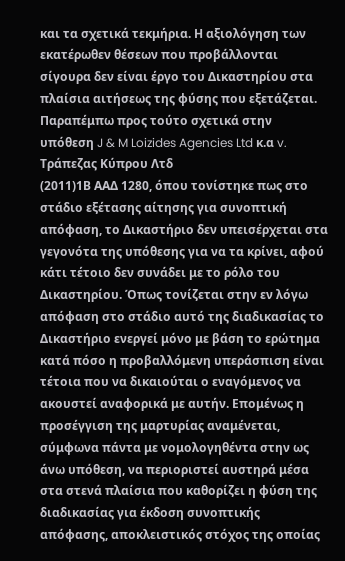και τα σχετικά τεκμήρια. Η αξιολόγηση των εκατέρωθεν θέσεων που προβάλλονται σίγουρα δεν είναι έργο του Δικαστηρίου στα πλαίσια αιτήσεως της φύσης που εξετάζεται. Παραπέμπω προς τούτο σχετικά στην υπόθεση J & M Loizides Agencies Ltd κ.α v. Τράπεζας Κύπρου Λτδ
(2011)1Β ΑΑΔ 1280, όπου τονίστηκε πως στο στάδιο εξέτασης αίτησης για συνοπτική απόφαση, το Δικαστήριο δεν υπεισέρχεται στα γεγονότα της υπόθεσης για να τα κρίνει, αφού κάτι τέτοιο δεν συνάδει με το ρόλο του Δικαστηρίου. Όπως τονίζεται στην εν λόγω απόφαση στο στάδιο αυτό της διαδικασίας το Δικαστήριο ενεργεί μόνο με βάση το ερώτημα κατά πόσο η προβαλλόμενη υπεράσπιση είναι τέτοια που να δικαιούται ο εναγόμενος να ακουστεί αναφορικά με αυτήν. Επομένως η προσέγγιση της μαρτυρίας αναμένεται, σύμφωνα πάντα με νομολογηθέντα στην ως άνω υπόθεση, να περιοριστεί αυστηρά μέσα στα στενά πλαίσια που καθορίζει η φύση της διαδικασίας για έκδοση συνοπτικής απόφασης, αποκλειστικός στόχος της οποίας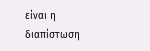είναι η διαπίστωση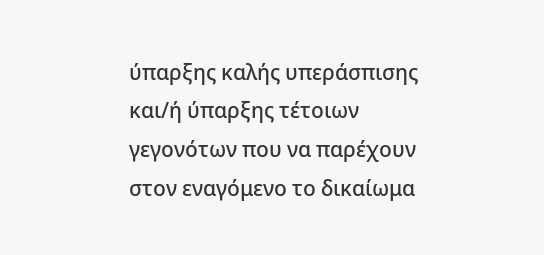ύπαρξης καλής υπεράσπισης και/ή ύπαρξης τέτοιων γεγονότων που να παρέχουν στον εναγόμενο το δικαίωμα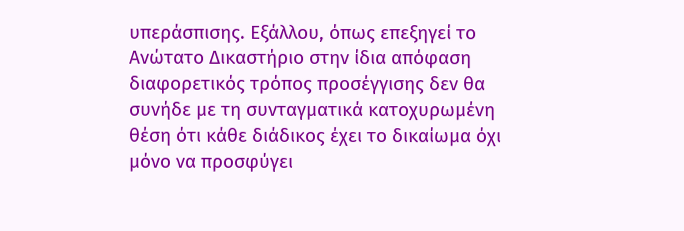υπεράσπισης. Εξάλλου, όπως επεξηγεί το Ανώτατο Δικαστήριο στην ίδια απόφαση διαφορετικός τρόπος προσέγγισης δεν θα συνήδε με τη συνταγματικά κατοχυρωμένη θέση ότι κάθε διάδικος έχει το δικαίωμα όχι μόνο να προσφύγει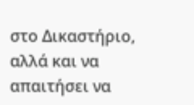στο Δικαστήριο, αλλά και να απαιτήσει να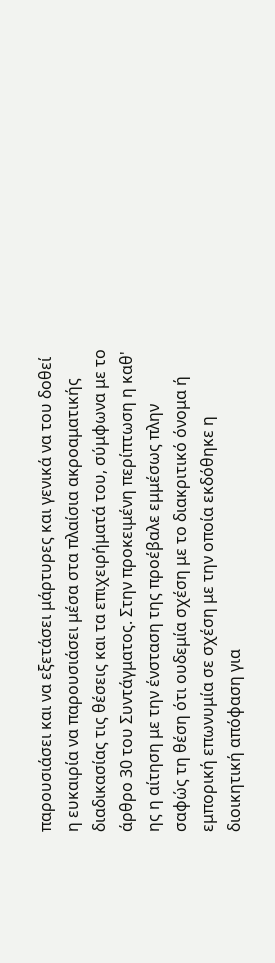παρουσιάσει και να εξετάσει μάρτυρες και γενικά να του δοθεί η ευκαιρία να παρουσιάσει μέσα στα πλαίσια ακροαματικής διαδικασίας τις θέσεις και τα επιχειρήματά του, σύμφωνα με το άρθρο 30 του Συντάγματος. Στην προκειμένη περίπτωση η καθ' ης η αίτηση με την ένσταση της προέβαλε εμμέσως πλην σαφώς τη θέση ότι ουδεμία σχέση με το διακριτικό όνομα ή εμπορική επωνυμία σε σχέση με την οποία εκδόθηκε η διοικητική απόφαση για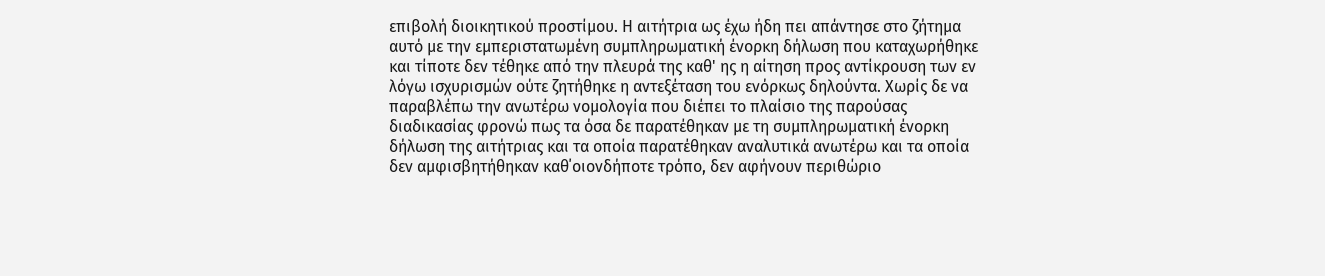επιβολή διοικητικού προστίμου. Η αιτήτρια ως έχω ήδη πει απάντησε στο ζήτημα αυτό με την εμπεριστατωμένη συμπληρωματική ένορκη δήλωση που καταχωρήθηκε και τίποτε δεν τέθηκε από την πλευρά της καθ' ης η αίτηση προς αντίκρουση των εν λόγω ισχυρισμών ούτε ζητήθηκε η αντεξέταση του ενόρκως δηλούντα. Χωρίς δε να παραβλέπω την ανωτέρω νομολογία που διέπει το πλαίσιο της παρούσας διαδικασίας φρονώ πως τα όσα δε παρατέθηκαν με τη συμπληρωματική ένορκη δήλωση της αιτήτριας και τα οποία παρατέθηκαν αναλυτικά ανωτέρω και τα οποία δεν αμφισβητήθηκαν καθ΄οιονδήποτε τρόπο, δεν αφήνουν περιθώριο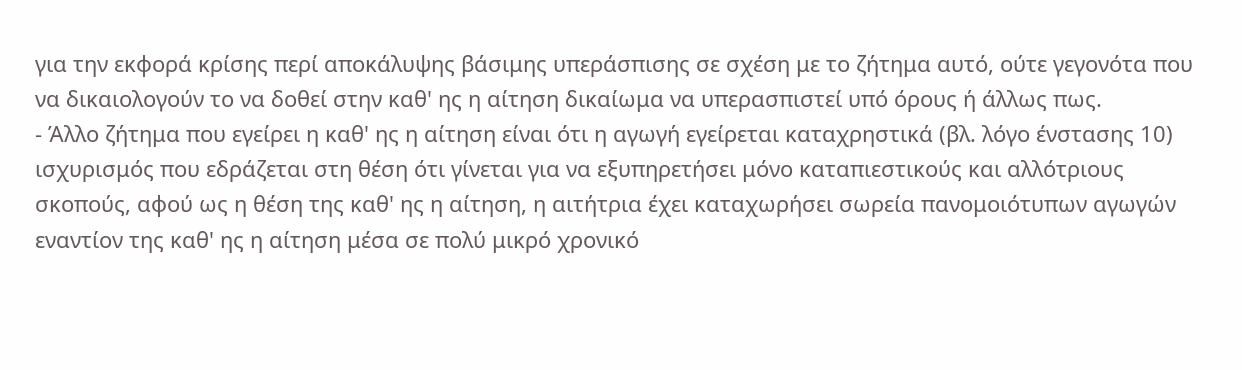για την εκφορά κρίσης περί αποκάλυψης βάσιμης υπεράσπισης σε σχέση με το ζήτημα αυτό, ούτε γεγονότα που να δικαιολογούν το να δοθεί στην καθ' ης η αίτηση δικαίωμα να υπερασπιστεί υπό όρους ή άλλως πως.
- Άλλο ζήτημα που εγείρει η καθ' ης η αίτηση είναι ότι η αγωγή εγείρεται καταχρηστικά (βλ. λόγο ένστασης 10) ισχυρισμός που εδράζεται στη θέση ότι γίνεται για να εξυπηρετήσει μόνο καταπιεστικούς και αλλότριους σκοπούς, αφού ως η θέση της καθ' ης η αίτηση, η αιτήτρια έχει καταχωρήσει σωρεία πανομοιότυπων αγωγών εναντίον της καθ' ης η αίτηση μέσα σε πολύ μικρό χρονικό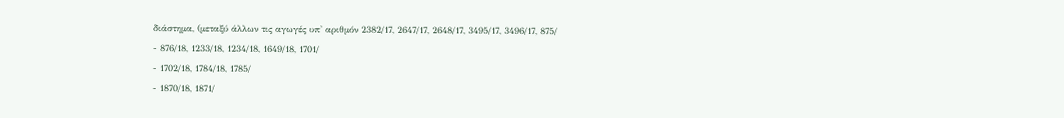διάστημα, (μεταξύ άλλων τις αγωγές υπ' αριθμόν 2382/17, 2647/17, 2648/17, 3495/17, 3496/17, 875/
- 876/18, 1233/18, 1234/18, 1649/18, 1701/
- 1702/18, 1784/18, 1785/
- 1870/18, 1871/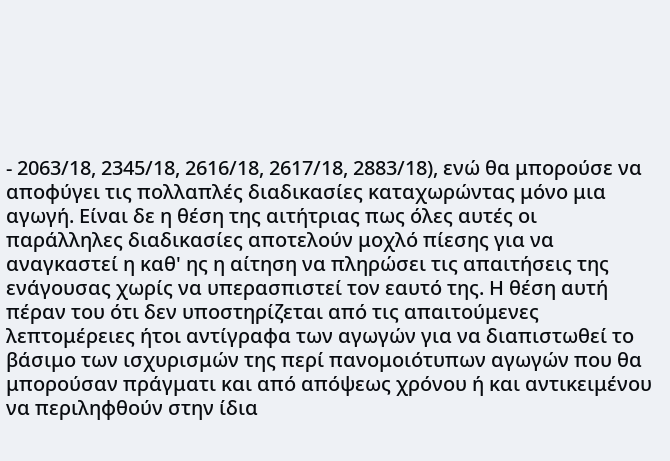- 2063/18, 2345/18, 2616/18, 2617/18, 2883/18), ενώ θα μπορούσε να αποφύγει τις πολλαπλές διαδικασίες καταχωρώντας μόνο μια αγωγή. Είναι δε η θέση της αιτήτριας πως όλες αυτές οι παράλληλες διαδικασίες αποτελούν μοχλό πίεσης για να αναγκαστεί η καθ' ης η αίτηση να πληρώσει τις απαιτήσεις της ενάγουσας χωρίς να υπερασπιστεί τον εαυτό της. Η θέση αυτή πέραν του ότι δεν υποστηρίζεται από τις απαιτούμενες λεπτομέρειες ήτοι αντίγραφα των αγωγών για να διαπιστωθεί το βάσιμο των ισχυρισμών της περί πανομοιότυπων αγωγών που θα μπορούσαν πράγματι και από απόψεως χρόνου ή και αντικειμένου να περιληφθούν στην ίδια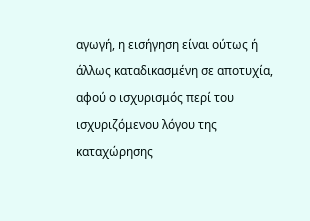αγωγή, η εισήγηση είναι ούτως ή άλλως καταδικασμένη σε αποτυχία, αφού ο ισχυρισμός περί του ισχυριζόμενου λόγου της καταχώρησης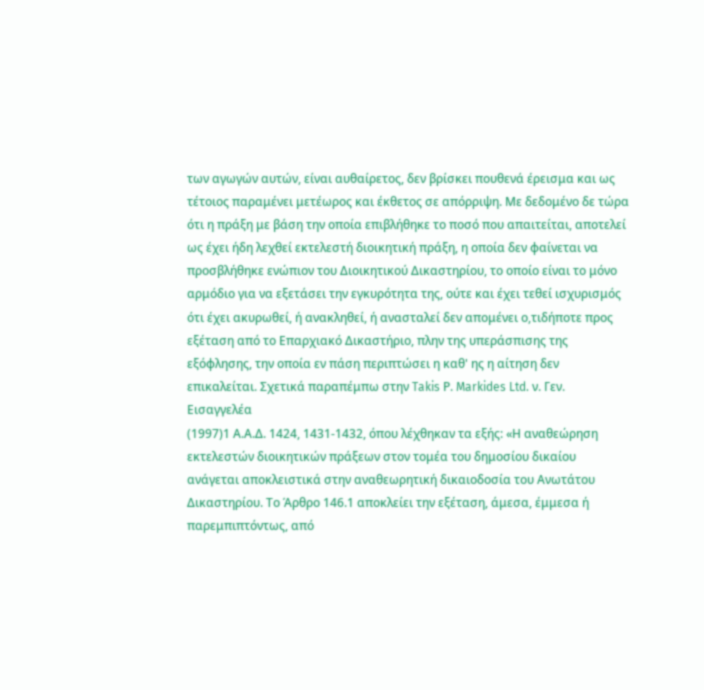των αγωγών αυτών, είναι αυθαίρετος, δεν βρίσκει πουθενά έρεισμα και ως τέτοιος παραμένει μετέωρος και έκθετος σε απόρριψη. Με δεδομένο δε τώρα ότι η πράξη με βάση την οποία επιβλήθηκε το ποσό που απαιτείται, αποτελεί ως έχει ήδη λεχθεί εκτελεστή διοικητική πράξη, η οποία δεν φαίνεται να προσβλήθηκε ενώπιον του Διοικητικού Δικαστηρίου, το οποίο είναι το μόνο αρμόδιο για να εξετάσει την εγκυρότητα της, ούτε και έχει τεθεί ισχυρισμός ότι έχει ακυρωθεί, ή ανακληθεί, ή ανασταλεί δεν απομένει ο,τιδήποτε προς εξέταση από το Επαρχιακό Δικαστήριο, πλην της υπεράσπισης της εξόφλησης, την οποία εν πάση περιπτώσει η καθ' ης η αίτηση δεν επικαλείται. Σχετικά παραπέμπω στην Takis Ρ. Markides Ltd. ν. Γεν. Εισαγγελέα
(1997)1 Α.Α.Δ. 1424, 1431-1432, όπου λέχθηκαν τα εξής: «Η αναθεώρηση εκτελεστών διοικητικών πράξεων στον τομέα του δημοσίου δικαίου ανάγεται αποκλειστικά στην αναθεωρητική δικαιοδοσία του Ανωτάτου Δικαστηρίου. Το Άρθρο 146.1 αποκλείει την εξέταση, άμεσα, έμμεσα ή παρεμπιπτόντως, από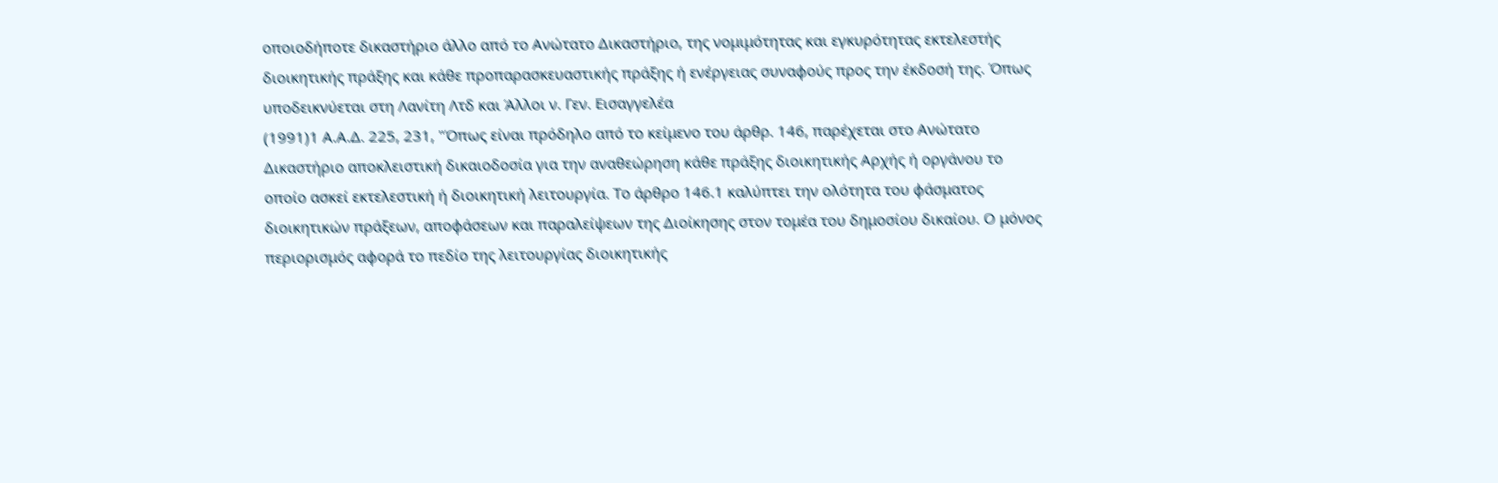οποιοδήποτε δικαστήριο άλλο από το Ανώτατο Δικαστήριο, της νομιμότητας και εγκυρότητας εκτελεστής διοικητικής πράξης και κάθε προπαρασκευαστικής πράξης ή ενέργειας συναφούς προς την έκδοσή της. Όπως υποδεικνύεται στη Λανίτη Λτδ και Άλλοι ν. Γεν. Εισαγγελέα
(1991)1 Α.Α.Δ. 225, 231, "Όπως είναι πρόδηλο από το κείμενο του άρθρ. 146, παρέχεται στο Ανώτατο Δικαστήριο αποκλειστική δικαιοδοσία για την αναθεώρηση κάθε πράξης διοικητικής Αρχής ή οργάνου το οποίο ασκεί εκτελεστική ή διοικητική λειτουργία. Το άρθρο 146.1 καλύπτει την ολότητα του φάσματος διοικητικών πράξεων, αποφάσεων και παραλείψεων της Διοίκησης στον τομέα του δημοσίου δικαίου. Ο μόνος περιορισμός αφορά το πεδίο της λειτουργίας διοικητικής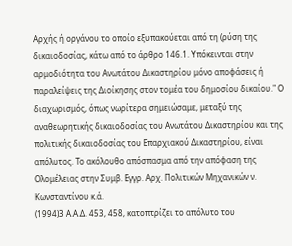Αρχής ή οργάνου το οποίο εξυπακούεται από τη (ρύση της δικαιοδοσίας, κάτω από το άρθρο 146.1. Υπόκεινται στην αρμοδιότητα του Ανωτάτου Δικαστηρίου μόνο αποφάσεις ή παραλείψεις της Διοίκησης στον τομέα του δημοσίου δικαίου." Ο διαχωρισμός, όπως νωρίτερα σημειώσαμε, μεταξύ της αναθεωρητικής δικαιοδοσίας του Ανωτάτου Δικαστηρίου και της πολιτικής δικαιοδοσίας του Επαρχιακού Δικαστηρίου, είναι απόλυτος. Το ακόλουθο απόσπασμα από την απόφαση της Ολομέλειας στην Συμβ. Εγγρ. Αρχ. Πολιτικών Μηχανικών ν. Κωνσταντίνου κ.ά.
(1994)3 Α.Α.Δ. 453, 458, κατοπτρίζει το απόλυτο του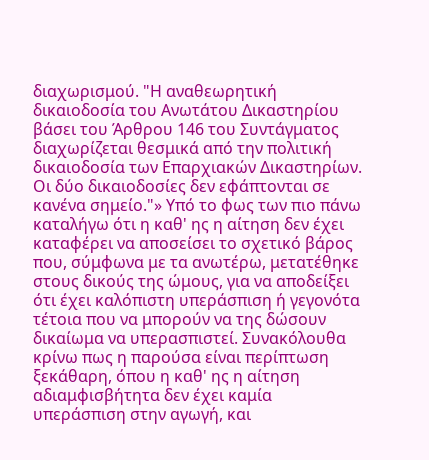διαχωρισμού. "Η αναθεωρητική δικαιοδοσία του Ανωτάτου Δικαστηρίου βάσει του Άρθρου 146 του Συντάγματος διαχωρίζεται θεσμικά από την πολιτική δικαιοδοσία των Επαρχιακών Δικαστηρίων. Οι δύο δικαιοδοσίες δεν εφάπτονται σε κανένα σημείο."» Υπό το φως των πιο πάνω καταλήγω ότι η καθ' ης η αίτηση δεν έχει καταφέρει να αποσείσει το σχετικό βάρος που, σύμφωνα με τα ανωτέρω, μετατέθηκε στους δικούς της ώμους, για να αποδείξει ότι έχει καλόπιστη υπεράσπιση ή γεγονότα τέτοια που να μπορούν να της δώσουν δικαίωμα να υπερασπιστεί. Συνακόλουθα κρίνω πως η παρούσα είναι περίπτωση ξεκάθαρη, όπου η καθ' ης η αίτηση αδιαμφισβήτητα δεν έχει καμία υπεράσπιση στην αγωγή, και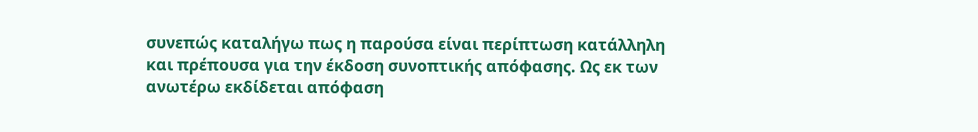συνεπώς καταλήγω πως η παρούσα είναι περίπτωση κατάλληλη και πρέπουσα για την έκδοση συνοπτικής απόφασης. Ως εκ των ανωτέρω εκδίδεται απόφαση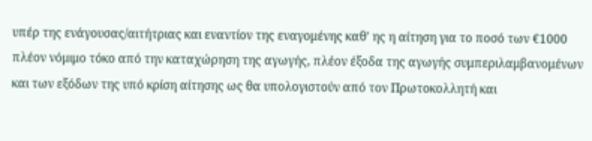υπέρ της ενάγουσας/αιτήτριας και εναντίον της εναγομένης καθ' ης η αίτηση για το ποσό των €1000 πλέον νόμιμο τόκο από την καταχώρηση της αγωγής, πλέον έξοδα της αγωγής συμπεριλαμβανομένων και των εξόδων της υπό κρίση αίτησης ως θα υπολογιστούν από τον Πρωτοκολλητή και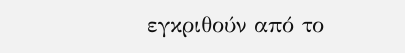εγκριθούν από το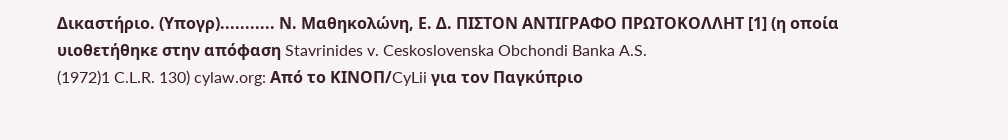Δικαστήριο. (Υπογρ)........... Ν. Μαθηκολώνη, Ε. Δ. ΠΙΣΤΟΝ ΑΝΤΙΓΡΑΦΟ ΠΡΩΤΟΚΟΛΛΗΤ [1] (η οποία υιοθετήθηκε στην απόφαση Stavrinides v. Ceskoslovenska Obchondi Banka A.S.
(1972)1 C.L.R. 130) cylaw.org: Από το ΚΙΝOΠ/CyLii για τον Παγκύπριο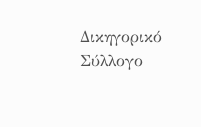Δικηγορικό Σύλλογο